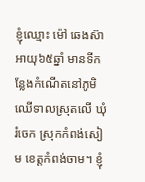ខ្ញុំឈ្មោះ ម៉ៅ ឆេងស៊ា អាយុ៦៥ឆ្នាំ មានទីកន្លែងកំណើតនៅភូមិឈើទាលស្រុតលើ ឃុំរំចេក ស្រុកកំពង់សៀម ខេត្តកំពង់ចាម។ ខ្ញុំ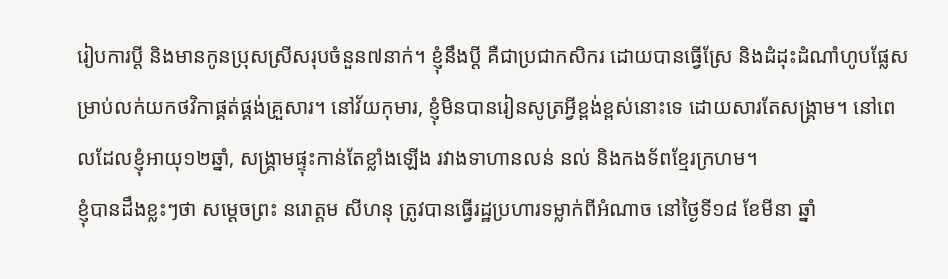រៀបការប្ដី និងមានកូនប្រុសស្រីសរុបចំនួន៧នាក់។ ខ្ញុំនឹងប្ដី គឺជាប្រជាកសិករ ដោយបានធ្វើស្រែ និងដំដុះដំណាំហូបផ្លែសម្រាប់លក់យកថវិកាផ្គត់ផ្គង់គ្រួសារ។ នៅវ័យកុមារ, ខ្ញុំមិនបានរៀនសូត្រអ្វីខ្ពង់ខ្ពស់នោះទេ ដោយសារតែសង្រ្គាម។ នៅពេលដែលខ្ញុំអាយុ១២ឆ្នាំ, សង្រ្គាមផ្ទុះកាន់តែខ្លាំងឡើង រវាងទាហានលន់ នល់ និងកងទ័ពខ្មែរក្រហម។
ខ្ញុំបានដឹងខ្លះៗថា សម្ដេចព្រះ នរោត្តម សីហនុ ត្រូវបានធ្វើរដ្ឋប្រហារទម្លាក់ពីអំណាច នៅថ្ងៃទី១៨ ខែមីនា ឆ្នាំ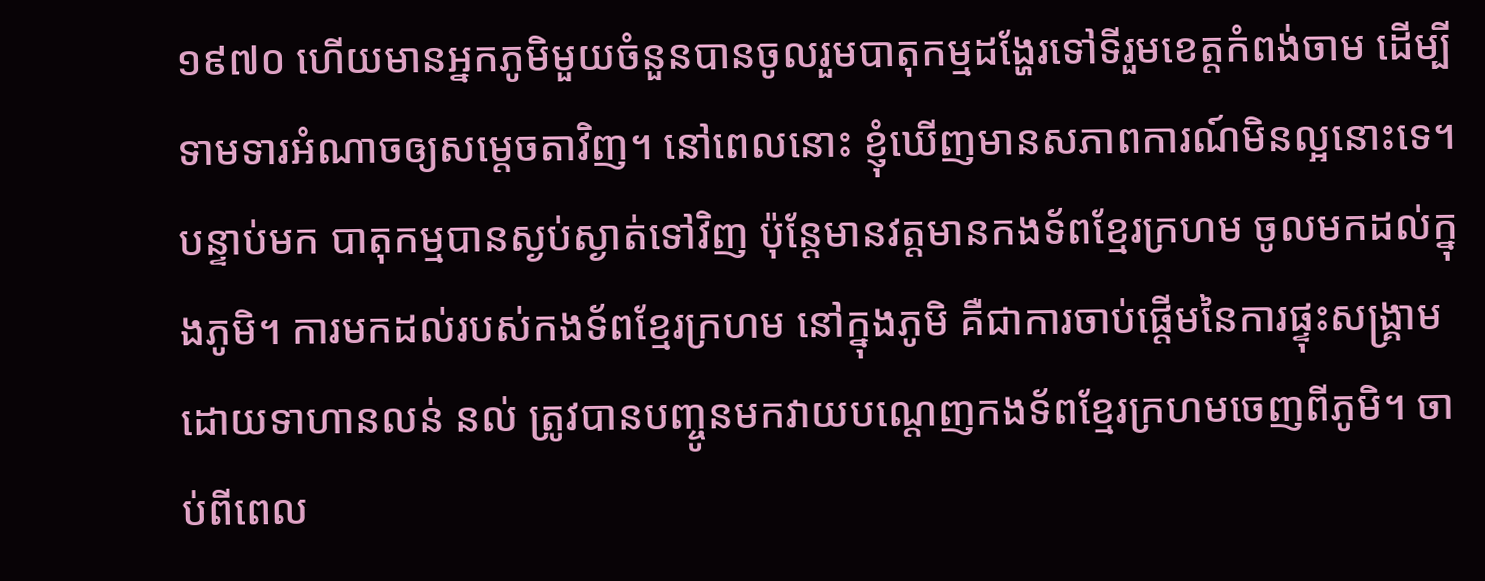១៩៧០ ហើយមានអ្នកភូមិមួយចំនួនបានចូលរួមបាតុកម្មដង្ហែរទៅទីរួមខេត្តកំពង់ចាម ដើម្បីទាមទារអំណាចឲ្យសម្ដេចតាវិញ។ នៅពេលនោះ ខ្ញុំឃើញមានសភាពការណ៍មិនល្អនោះទេ។ បន្ទាប់មក បាតុកម្មបានស្ងប់ស្ងាត់ទៅវិញ ប៉ុន្តែមានវត្តមានកងទ័ពខ្មែរក្រហម ចូលមកដល់ក្នុងភូមិ។ ការមកដល់របស់កងទ័ពខ្មែរក្រហម នៅក្នុងភូមិ គឺជាការចាប់ផ្ដើមនៃការផ្ទុះសង្រ្គាម ដោយទាហានលន់ នល់ ត្រូវបានបញ្ចូនមកវាយបណ្ដេញកងទ័ពខ្មែរក្រហមចេញពីភូមិ។ ចាប់ពីពេល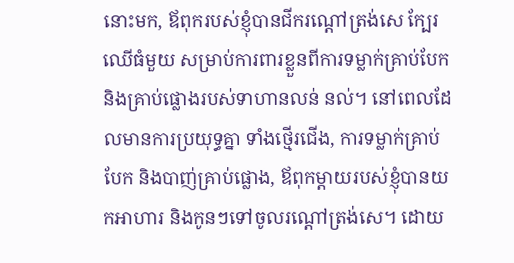នោះមក, ឪពុករបស់ខ្ញុំបានជីករណ្ដៅត្រង់សេ ក្បែរ ឈើធំមួយ សម្រាប់ការពារខ្លួនពីការទម្លាក់គ្រាប់បែក និងគ្រាប់ផ្លោងរបស់ទាហានលន់ នល់។ នៅពេលដែលមានការប្រយុទ្ធគ្នា ទាំងថ្មើរជើង, ការទម្លាក់គ្រាប់បែក និងបាញ់គ្រាប់ផ្លោង, ឪពុកម្ដាយរបស់ខ្ញុំបានយកអាហារ និងកូនៗទៅចូលរណ្ដៅត្រង់សេ។ ដោយ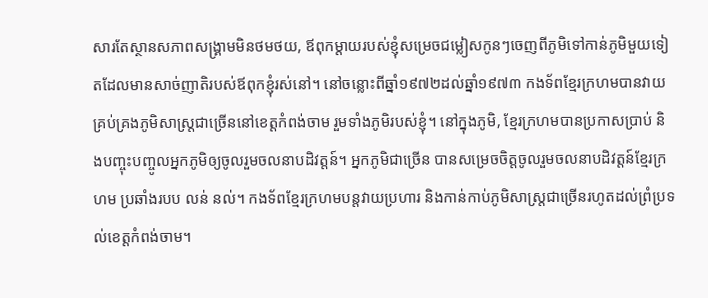សារតែស្ថានសភាពសង្រ្គាមមិនថមថយ, ឪពុកម្ដាយរបស់ខ្ញុំសម្រេចជម្លៀសកូនៗចេញពីភូមិទៅកាន់ភូមិមួយទៀតដែលមានសាច់ញាតិរបស់ឪពុកខ្ញុំរស់នៅ។ នៅចន្លោះពីឆ្នាំ១៩៧២ដល់ឆ្នាំ១៩៧៣ កងទ័ពខ្មែរក្រហមបានវាយគ្រប់គ្រងភូមិសាស្រ្តជាច្រើននៅខេត្តកំពង់ចាម រួមទាំងភូមិរបស់ខ្ញុំ។ នៅក្នុងភូមិ, ខ្មែរក្រហមបានប្រកាសប្រាប់ និងបញ្ចុះបញ្ចូលអ្នកភូមិឲ្យចូលរួមចលនាបដិវត្តន៍។ អ្នកភូមិជាច្រើន បានសម្រេចចិត្តចូលរួមចលនាបដិវត្តន៍ខ្មែរក្រហម ប្រឆាំងរបប លន់ នល់។ កងទ័ពខ្មែរក្រហមបន្តវាយប្រហារ និងកាន់កាប់ភូមិសាស្រ្តជាច្រើនរហូតដល់ព្រំប្រទល់ខេត្តកំពង់ចាម។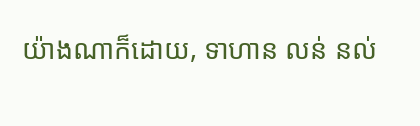យ៉ាងណាក៏ដោយ, ទាហាន លន់ នល់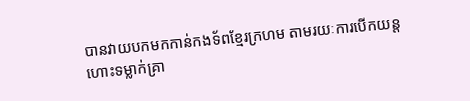បានវាយបកមកកាន់កងទ័ពខ្មែរក្រហម តាមរយៈការបើកយន្តហោះទម្លាក់គ្រា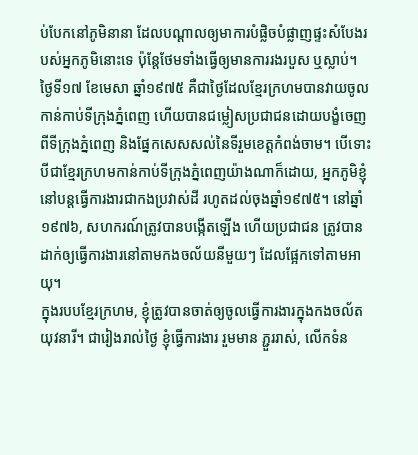ប់បែកនៅភូមិនានា ដែលបណ្ដាលឲ្យមាការបំផ្លិចបំផ្លាញផ្ទះសំបែងរបស់អ្នកភូមិនោះទេ ប៉ុន្តែថែមទាំងធ្វើឲ្យមានការរងរបួស ឬស្លាប់។
ថ្ងៃទី១៧ ខែមេសា ឆ្នាំ១៩៧៥ គឺជាថ្ងៃដែលខ្មែរក្រហមបានវាយចូលកាន់កាប់ទីក្រុងភ្នំពេញ ហើយបានជម្លៀសប្រជាជនដោយបង្ខំចេញពីទីក្រុងភ្នំពេញ និងផ្នែកសេសសល់នៃទីរួមខេត្តកំពង់ចាម។ បើទោះបីជាខ្មែរក្រហមកាន់កាប់ទីក្រុងភ្នំពេញយ៉ាងណាក៏ដោយ, អ្នកភូមិខ្ញុំនៅបន្តធ្វើការងារជាកងប្រវាស់ដី រហូតដល់ចុងឆ្នាំ១៩៧៥។ នៅឆ្នាំ១៩៧៦, សហករណ៍ត្រូវបានបង្កើតឡើង ហើយប្រជាជន ត្រូវបានដាក់ឲ្យធ្វើការងារនៅតាមកងចល័យនីមួយៗ ដែលផ្អែកទៅតាមអាយុ។
ក្នុងរបបខ្មែរក្រហម, ខ្ញុំត្រូវបានចាត់ឲ្យចូលធ្វើការងារក្នុងកងចល័តយុវនារី។ ជារៀងរាល់ថ្ងៃ ខ្ញុំធ្វើការងារ រួមមាន ភ្ជួររាស់, លើកទំន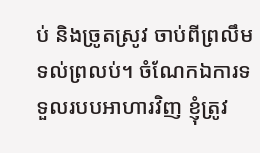ប់ និងច្រូតស្រូវ ចាប់ពីព្រលឹមទល់ព្រលប់។ ចំណែកឯការទទួលរបបអាហារវិញ ខ្ញុំត្រូវ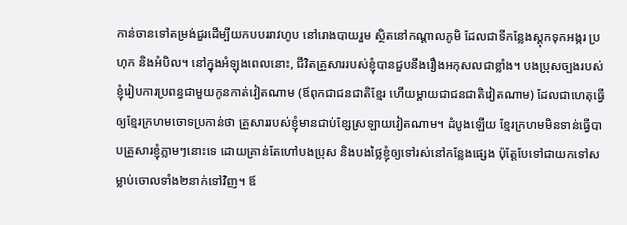កាន់ចានទៅតម្រង់ជួរដើម្បីយកបបររាវហូប នៅរោងបាយរួម ស្ថិតនៅកណ្ដាលភូមិ ដែលជាទីកន្លែងស្ដុកទុកអង្ករ ប្រហុក និងអំបិល។ នៅក្នុងអំឡុងពេលនោះ, ជីវិតគ្រួសាររបស់ខ្ញុំបានជួបនឹងរឿងអកុសលជាខ្លាំង។ បងប្រុសច្បងរបស់ខ្ញុំរៀបការប្រពន្ធជាមួយកូនកាត់វៀតណាម (ឪពុកជាជនជាតិខ្មែរ ហើយម្ដាយជាជនជាតិវៀតណាម) ដែលជាហេតុធ្វើឲ្យខ្មែរក្រហមចោទប្រកាន់ថា គ្រួសាររបស់ខ្ញុំមានជាប់ខ្សែស្រឡាយវៀតណាម។ ដំបូងឡើយ ខ្មែរក្រហមមិនទាន់ធ្វើបាបគ្រួសារខ្ញុំភ្លាមៗនោះទេ ដោយគ្រាន់តែហៅបងប្រុស និងបងថ្លៃខ្ញុំឲ្យទៅរស់នៅកន្លែងផ្សេង ប៉ុត្តែបែទៅជាយកទៅសម្លាប់ចោលទាំង២នាក់ទៅវិញ។ ឪ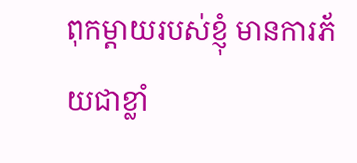ពុកម្ដាយរបស់ខ្ញុំ មានការភ័យជាខ្លាំ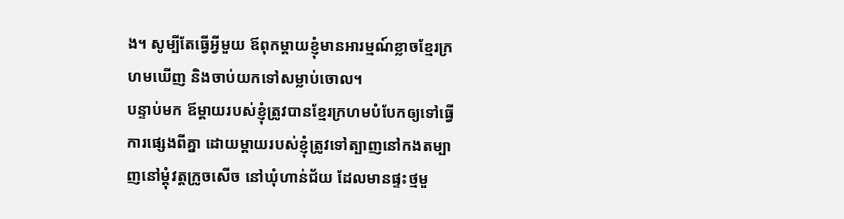ង។ សូម្បីតែធ្វើអ្វីមួយ ឪពុកម្ដាយខ្ញុំមានអារម្មណ៍ខ្លាចខ្មែរក្រហមឃើញ និងចាប់យកទៅសម្លាប់ចោល។
បន្ទាប់មក ឪម្ដាយរបស់ខ្ញុំត្រូវបានខ្មែរក្រហមបំបែកឲ្យទៅធ្វើការផ្សេងពីគ្នា ដោយម្ដាយរបស់ខ្ញុំត្រូវទៅត្បាញនៅកងតម្បាញនៅម្ដុំវត្តក្រូចសើច នៅឃុំហាន់ជ័យ ដែលមានផ្ទះថ្មមួ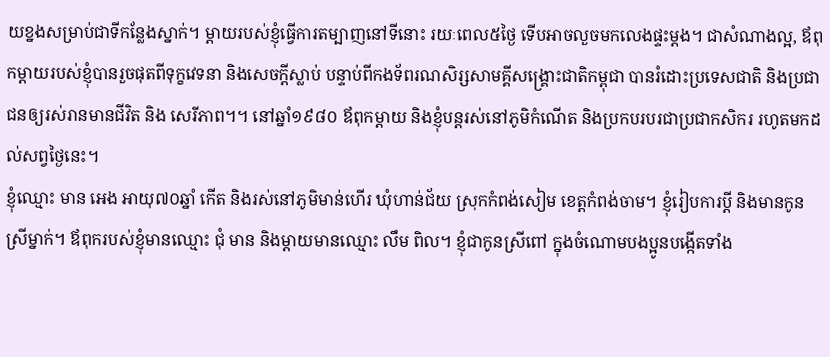យខ្នងសម្រាប់ជាទីកន្លែងស្នាក់។ ម្ដាយរបស់ខ្ញុំធ្វើការតម្បាញនៅទីនោះ រយៈពេល៥ថ្ងៃ ទើបអាចលួចមកលេងផ្ទះម្ដង។ ជាសំណាងល្អ, ឪពុកម្ដាយរបស់ខ្ញុំបានរួចផុតពីទុក្ខវេទនា និងសេចក្ដីស្លាប់ បន្ទាប់ពីកងទ័ពរណសិរ្សសាមគ្គីសង្គ្រោះជាតិកម្ពុជា បានរំដោះប្រទេសជាតិ និងប្រជាជនឲ្យរស់រានមានជីវិត និង សេរីភាព។។ នៅឆ្នាំ១៩៨០ ឪពុកម្ដាយ និងខ្ញុំបន្តរស់នៅភូមិកំណើត និងប្រកបរបរជាប្រជាកសិករ រហូតមកដល់សព្វថ្ងៃនេះ។
ខ្ញុំឈ្មោះ មាន អេង អាយុ៧០ឆ្នាំ កើត និងរស់នៅភូមិមាន់ហើរ ឃុំហាន់ជ័យ ស្រុកកំពង់សៀម ខេត្តកំពង់ចាម។ ខ្ញុំរ់ៀបការប្ដី និងមានកូនស្រីម្នាក់។ ឪពុករបស់ខ្ញុំមានឈ្មោះ ជុំ មាន និងម្ដាយមានឈ្មោះ លឹម ពិល។ ខ្ញុំជាកូនស្រីពៅ ក្នុងចំណោមបងប្អូនបង្កើតទាំង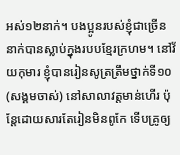អស់១២នាក់។ បងប្អូនរបស់ខ្ញុំជាច្រើននាក់បានស្លាប់ក្នុងរបបខ្មែរក្រហម។ នៅវ័យកុមារ ខ្ញុំបានរៀនសូត្រត្រឹមថ្នាក់ទី១០ (សង្គមចាស់) នៅសាលាវត្តមាន់ហើរ ប៉ុន្តែដោយសារតែរៀនមិនពូកែ ទើបគ្រូឲ្យ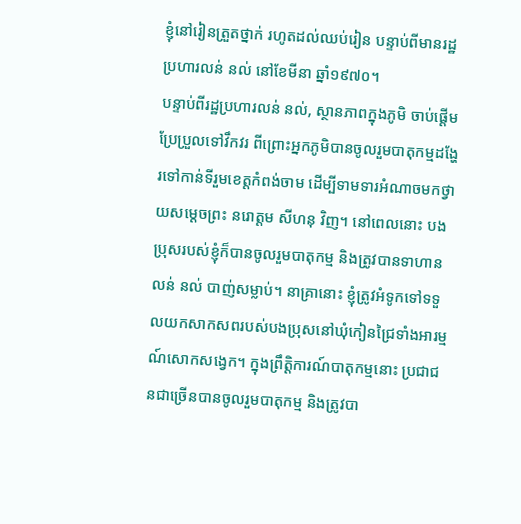ខ្ញុំនៅរៀនត្រួតថ្នាក់ រហូតដល់ឈប់រៀន បន្ទាប់ពីមានរដ្ឋប្រហារលន់ នល់ នៅខែមីនា ឆ្នាំ១៩៧០។
បន្ទាប់ពីរដ្ឋប្រហារលន់ នល់, ស្ថានភាពក្នុងភូមិ ចាប់ផ្តើមប្រែប្រួលទៅវឹកវរ ពីព្រោះអ្នកភូមិបានចូលរួមបាតុកម្មដង្ហែរទៅកាន់ទីរួមខេត្តកំពង់ចាម ដើម្បីទាមទារអំណាចមកថ្វាយសម្ដេចព្រះ នរោត្តម សីហនុ វិញ។ នៅពេលនោះ បងប្រុសរបស់ខ្ញុំក៏បានចូលរួមបាតុកម្ម និងត្រូវបានទាហានលន់ នល់ បាញ់សម្លាប់។ នាគ្រានោះ ខ្ញុំត្រូវអំទូកទៅទទួលយកសាកសពរបស់បងប្រុសនៅឃុំកៀនជ្រៃទាំងអារម្មណ៍សោកសង្វេក។ ក្នុងព្រឹត្តិការណ៍បាតុកម្មនោះ ប្រជាជនជាច្រើនបានចូលរួមបាតុកម្ម និងត្រូវបា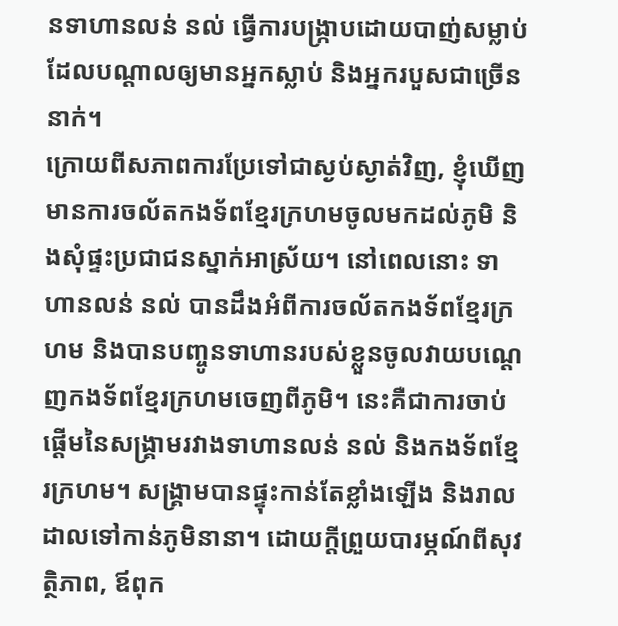នទាហានលន់ នល់ ធ្វើការបង្រ្កាបដោយបាញ់សម្លាប់ ដែលបណ្ដាលឲ្យមានអ្នកស្លាប់ និងអ្នករបួសជាច្រើននាក់។
ក្រោយពីសភាពការប្រែទៅជាស្ងប់ស្ងាត់វិញ, ខ្ញុំឃើញមានការចល័តកងទ័ពខ្មែរក្រហមចូលមកដល់ភូមិ និងសុំផ្ទះប្រជាជនស្នាក់អាស្រ័យ។ នៅពេលនោះ ទាហានលន់ នល់ បានដឹងអំពីការចល័តកងទ័ពខ្មែរក្រហម និងបានបញ្ចូនទាហានរបស់ខ្លួនចូលវាយបណ្ដេញកងទ័ពខ្មែរក្រហមចេញពីភូមិ។ នេះគឺជាការចាប់ផ្ដើមនៃសង្រ្គាមរវាងទាហានលន់ នល់ និងកងទ័ពខ្មែរក្រហម។ សង្រ្គាមបានផ្ទុះកាន់តែខ្លាំងឡើង និងរាលដាលទៅកាន់ភូមិនានា។ ដោយក្ដីព្រួយបារម្ភណ៍ពីសុវត្ថិភាព, ឪពុក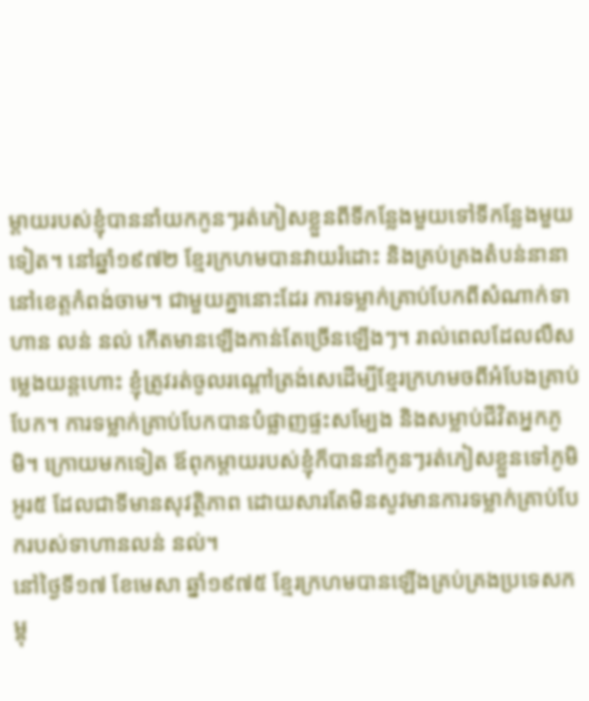ម្ដាយរបស់ខ្ញុំបាននាំយកកូនៗរត់ភៀសខ្លួនពីទីកន្លែងមួយទៅទីកន្លែងមួយទៀត។ នៅឆ្នាំ១៩៧២ ខ្មែរក្រហមបានវាយរំដោះ និងគ្រប់គ្រងតំបន់នានានៅខេត្តកំពង់ចាម។ ជាមួយគ្នានោះដែរ ការទម្លាក់គ្រាប់បែកពីសំណាក់ទាហាន លន់ នល់ កើតមានឡើងកាន់តែច្រើនឡើងៗ។ រាល់ពេលដែលលឺសម្លេងយន្តហោះ ខ្ញុំត្រូវរត់ចូលរណ្ដៅត្រង់សេដើម្បីខ្មែរក្រហមចពីអំបែងគ្រាប់បែក។ ការទម្លាក់គ្រាប់បែកបានបំផ្លាញផ្ទះសម្បែង និងសម្លាប់ជីវិតអ្នកភូមិ។ ក្រោយមកទៀត ឪពុកម្ដាយរបស់ខ្ញុំក៏បាននាំកូនៗរត់ភៀសខ្លួនទៅភូមិអូរ៥ ដែលជាទីមានសុវត្ថិភាព ដោយសារតែមិនសូវមានការទម្លាក់គ្រាប់បែករបស់ទាហានលន់ នល់។
នៅថ្ងៃទី១៧ ខែមេសា ឆ្នាំ១៩៧៥ ខ្មែរក្រហមបានឡើងគ្រប់គ្រងប្រទេសកម្ពុ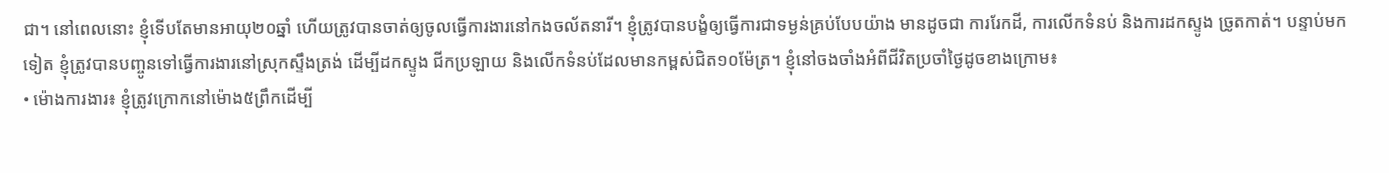ជា។ នៅពេលនោះ ខ្ញុំទើបតែមានអាយុ២០ឆ្នាំ ហើយត្រូវបានចាត់ឲ្យចូលធ្វើការងារនៅកងចល័តនារី។ ខ្ញុំត្រូវបានបង្ខំឲ្យធ្វើការជាទម្ងន់គ្រប់បែបយ៉ាង មានដូចជា ការរែកដី, ការលើកទំនប់ និងការដកស្ទូង ច្រូតកាត់។ បន្ទាប់មកទៀត ខ្ញុំត្រូវបានបញ្ចូនទៅធ្វើការងារនៅស្រុកស្ទឹងត្រង់ ដើម្បីដកស្ទូង ជីកប្រឡាយ និងលើកទំនប់ដែលមានកម្ពស់ជិត១០ម៉ែត្រ។ ខ្ញុំនៅចងចាំងអំពីជីវិតប្រចាំថ្ងៃដូចខាងក្រោម៖
• ម៉ោងការងារ៖ ខ្ញុំត្រូវក្រោកនៅម៉ោង៥ព្រឹកដើម្បី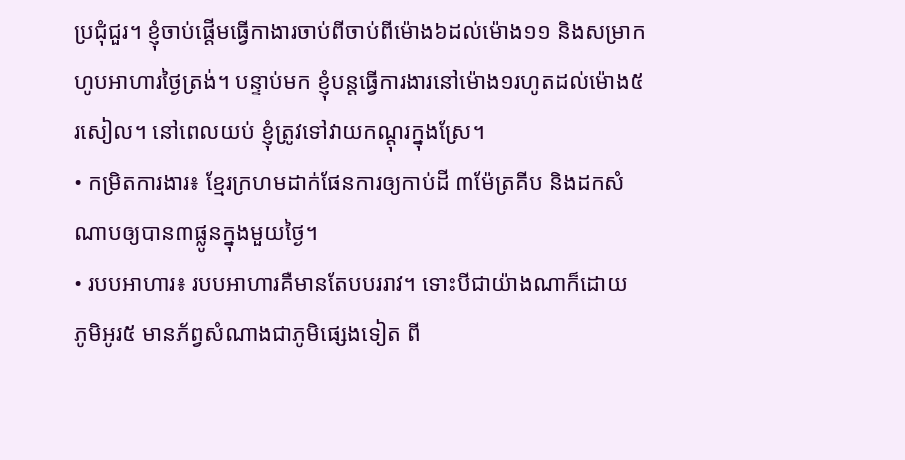ប្រជុំជួរ។ ខ្ញុំចាប់ផ្ដើមធ្វើកាងារចាប់ពីចាប់ពីម៉ោង៦ដល់ម៉ោង១១ និងសម្រាកហូបអាហារថ្ងៃត្រង់។ បន្ទាប់មក ខ្ញុំបន្តធ្វើការងារនៅម៉ោង១រហូតដល់ម៉ោង៥រសៀល។ នៅពេលយប់ ខ្ញុំត្រូវទៅវាយកណ្ដុរក្នុងស្រែ។
• កម្រិតការងារ៖ ខ្មែរក្រហមដាក់ផែនការឲ្យកាប់ដី ៣ម៉ែត្រគីប និងដកសំណាបឲ្យបាន៣ផ្លូនក្នុងមួយថ្ងៃ។
• របបអាហារ៖ របបអាហារគឺមានតែបបររាវ។ ទោះបីជាយ៉ាងណាក៏ដោយ ភូមិអូរ៥ មានភ័ព្វសំណាងជាភូមិផ្សេងទៀត ពី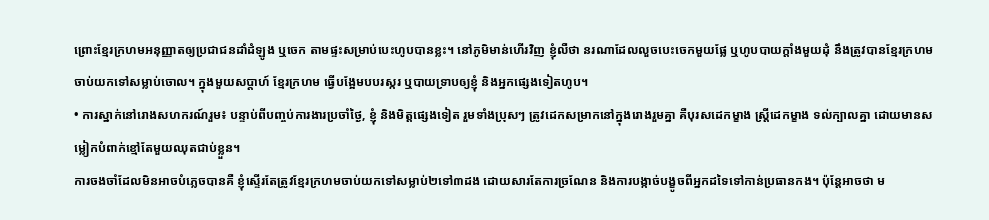ព្រោះខ្មែរក្រហមអនុញ្ញាតឲ្យប្រជាជនដាំដំឡូង ឬចេក តាមផ្ទះសម្រាប់បេះហូបបានខ្លះ។ នៅភូមិមាន់ហើរវិញ ខ្ញុំលឺថា នរណាដែលលួចបេះចេកមួយផ្លែ ឬហូបបាយក្ដាំងមួយដុំ នឹងត្រូវបានខ្មែរក្រហមចាប់យកទៅសម្លាប់ចោល។ ក្នុងមួយសប្តាហ៍ ខ្មែរក្រហម ធ្វើបង្អែមបបរស្ករ ឬបាយទ្រាបឲ្យខ្ញុំ និងអ្នកផ្សេងទៀតហូប។
• ការស្នាក់នៅរោងសហករណ៍រួម៖ បន្ទាប់ពីបញ្ចប់ការងារប្រចាំថ្ងៃ, ខ្ញុំ និងមិត្តផ្សេងទៀត រួមទាំងប្រុសៗ ត្រូវដេកសម្រាកនៅក្នុងរោងរួមគ្នា គឺបុរសដេកម្ខាង ស្រ្តីដេកម្ខាង ទល់ក្បាលគ្នា ដោយមានសម្លៀកបំពាក់ខ្មៅតែមួយឈុតជាប់ខ្លួន។
ការចងចាំដែលមិនអាចបំភ្លេចបានគឺ ខ្ញុំស្ទើរតែត្រូវខ្មែរក្រហមចាប់យកទៅសម្លាប់២ទៅ៣ដង ដោយសារតែការច្រណែន និងការបង្កាច់បង្ខូចពីអ្នកដទៃទៅកាន់ប្រធានកង។ ប៉ុន្តែអាចថា ម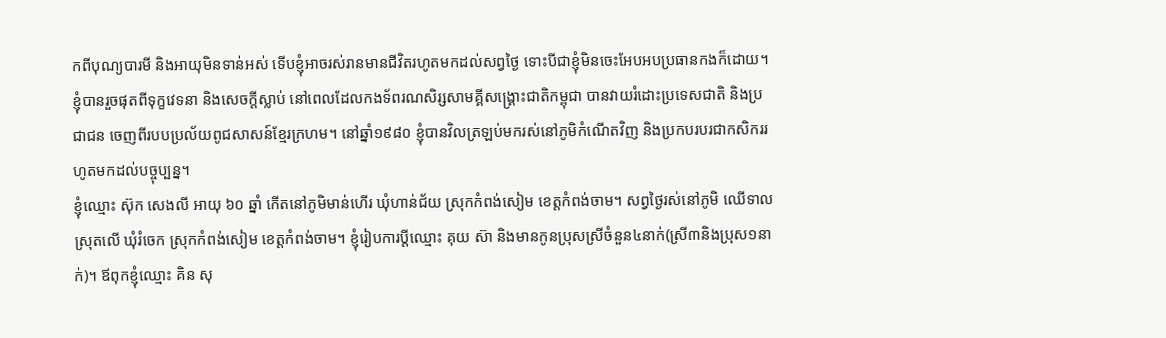កពីបុណ្យបារមី និងអាយុមិនទាន់អស់ ទើបខ្ញុំអាចរស់រានមានជីវិតរហូតមកដល់សព្វថ្ងៃ ទោះបីជាខ្ញុំមិនចេះអែបអបប្រធានកងក៏ដោយ។ ខ្ញុំបានរួចផុតពីទុក្ខវេទនា និងសេចក្ដីស្លាប់ នៅពេលដែលកងទ័ពរណសិរ្សសាមគ្គីសង្គ្រោះជាតិកម្ពុជា បានវាយរំដោះប្រទេសជាតិ និងប្រជាជន ចេញពីរបបប្រល័យពូជសាសន៍ខ្មែរក្រហម។ នៅឆ្នាំ១៩៨០ ខ្ញុំបានវិលត្រឡប់មករស់នៅភូមិកំណើតវិញ និងប្រកបរបរជាកសិកររហូតមកដល់បច្ចុប្បន្ន។
ខ្ញុំឈ្មោះ ស៊ុក សេងលី អាយុ ៦០ ឆ្នាំ កើតនៅភូមិមាន់ហើរ ឃុំហាន់ជ័យ ស្រុកកំពង់សៀម ខេត្តកំពង់ចាម។ សព្វថ្ងៃរស់នៅភូមិ ឈើទាលស្រុតលើ ឃុំរំចេក ស្រុកកំពង់សៀម ខេត្តកំពង់ចាម។ ខ្ញុំរៀបការប្ដីឈ្មោះ គុយ ស៊ា និងមានកូនប្រុសស្រីចំនួន៤នាក់(ស្រី៣និងប្រុស១នាក់)។ ឪពុកខ្ញុំឈ្មោះ គិន សុ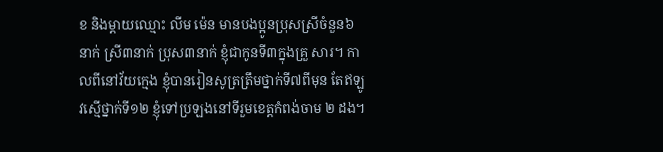ខ និងម្ដាយឈ្មោះ លីម ម៉េន មានបងប្អូនប្រុសស្រីចំនួន៦នាក់ ស្រី៣នាក់ ប្រុស៣នាក់ ខ្ញុំជាកូនទី៣ក្នុងគ្រួ សារ។ កាលពីនៅវ័យក្មេង ខ្ញុំបានរៀនសូត្រត្រឹមថ្នាក់ទី៧ពីមុន តែឥឡូវស្មើថ្នាក់ទី១២ ខ្ញុំទៅប្រឡងនៅទីរួមខេត្តកំពង់ចាម ២ ដង។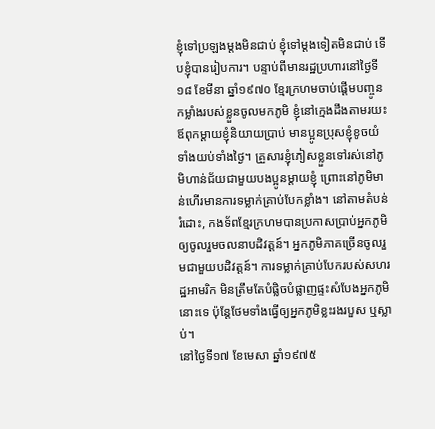ខ្ញុំទៅប្រឡងម្ដងមិនជាប់ ខ្ញុំទៅម្ដងទៀតមិនជាប់ ទើបខ្ញុំបានរៀបការ។ បន្ទាប់ពីមានរដ្ឋប្រហារនៅថ្ងៃទី១៨ ខែមីនា ឆ្នាំ១៩៧០ ខ្មែរក្រហមចាប់ផ្ដើមបញ្ចូនកម្លាំងរបស់ខ្លួនចូលមកភូមិ ខ្ញុំនៅក្មេងដឹងតាមរយះឪពុកម្ដាយខ្ញុំនិយាយប្រាប់ មានប្អូនប្រុសខ្ញុំខូចយំទាំងយប់ទាំងថ្ងៃ។ គ្រួសារខ្ញុំភៀសខ្លួនទៅរស់នៅភូមិហាន់ជ័យជាមួយបងប្អូនម្ដាយខ្ញុំ ព្រោះនៅភូមិមាន់ហើរមានការទម្លាក់គ្រាប់បែកខ្លាំង។ នៅតាមតំបន់រំដោះ, កងទ័ពខ្មែរក្រហមបានប្រកាសប្រាប់អ្នកភូមិឲ្យចូលរួមចលនាបដិវត្តន៍។ អ្នកភូមិភាគច្រើនចូលរួមជាមួយបដិវត្តន៍។ ការទម្លាក់គ្រាប់បែករបស់សហរដ្ឋអាមរិក មិនត្រឹមតែបំផ្លិចបំផ្លាញផ្ទះសំបែងអ្នកភូមិនោះទេ ប៉ុន្តែថែមទាំងធ្វើឲ្យអ្នកភូមិខ្លះរងរបួស ឬស្លាប់។
នៅថ្ងៃទី១៧ ខែមេសា ឆ្នាំ១៩៧៥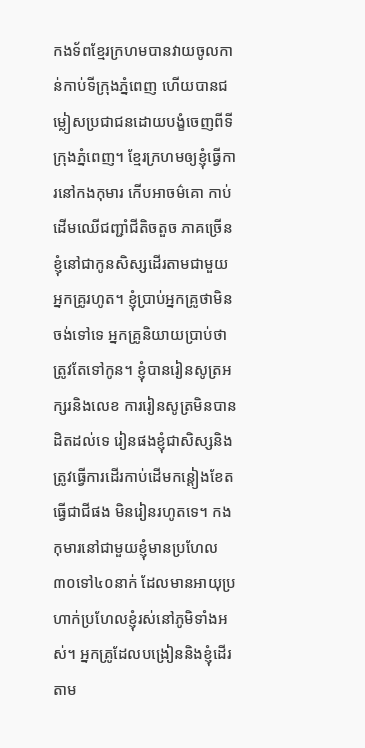កងទ័ពខ្មែរក្រហមបានវាយចូលកាន់កាប់ទីក្រុងភ្នំពេញ ហើយបានជម្លៀសប្រជាជនដោយបង្ខំចេញពីទីក្រុងភ្នំពេញ។ ខ្មែរក្រហមឲ្យខ្ញុំធ្វើការនៅកងកុមារ កើបអាចម៌គោ កាប់ដើមឈើជញ្ជាំជីតិចតួច ភាគច្រើនខ្ញុំនៅជាកូនសិស្សដើរតាមជាមួយអ្នកគ្រូរហូត។ ខ្ញុំប្រាប់អ្នកគ្រូថាមិនចង់ទៅទេ អ្នកគ្រូនិយាយប្រាប់ថាត្រូវតែទៅកូន។ ខ្ញុំបានរៀនសូត្រអក្សរនិងលេខ ការរៀនសូត្រមិនបានដិតដល់ទេ រៀនផងខ្ញុំជាសិស្សនិងត្រូវធ្វើការដើរកាប់ដើមកន្ដៀងខែតធ្វើជាជីផង មិនរៀនរហូតទេ។ កងកុមារនៅជាមួយខ្ញុំមានប្រហែល៣០ទៅ៤០នាក់ ដែលមានអាយុប្រហាក់ប្រហែលខ្ញុំរស់នៅភូមិទាំងអស់។ អ្នកគ្រូដែលបង្រៀននិងខ្ញុំដើរតាម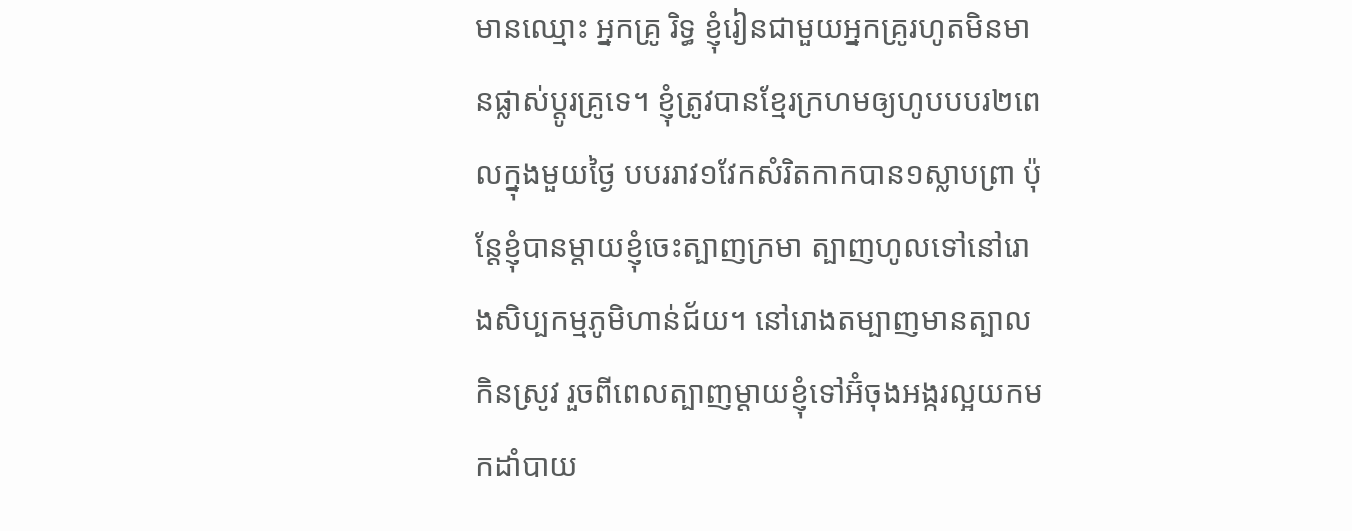មានឈ្មោះ អ្នកគ្រូ រិទ្ធ ខ្ញុំរៀនជាមួយអ្នកគ្រូរហូតមិនមានផ្លាស់ប្ដូរគ្រូទេ។ ខ្ញុំត្រូវបានខ្មែរក្រហមឲ្យហូបបបរ២ពេលក្នុងមួយថ្ងៃ បបររាវ១វែកសំរិតកាកបាន១ស្លាបព្រា ប៉ុន្ដែខ្ញុំបានម្ដាយខ្ញុំចេះត្បាញក្រមា ត្បាញហូលទៅនៅរោងសិប្បកម្មភូមិហាន់ជ័យ។ នៅរោងតម្បាញមានត្បាលកិនស្រូវ រួចពីពេលត្បាញម្ដាយខ្ញុំទៅអ៊ំចុងអង្ករល្អយកមកដាំបាយ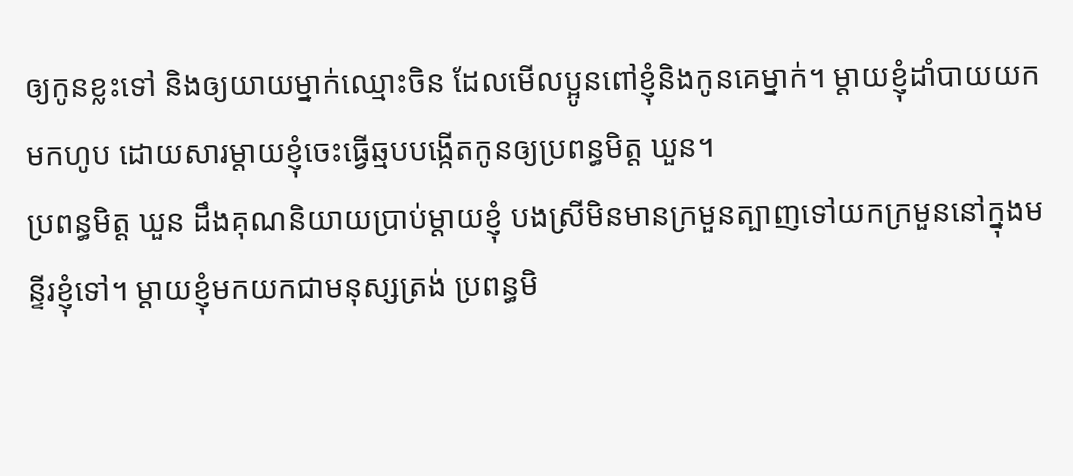ឲ្យកូនខ្លះទៅ និងឲ្យយាយម្នាក់ឈ្មោះចិន ដែលមើលប្អូនពៅខ្ញុំនិងកូនគេម្នាក់។ ម្ដាយខ្ញុំដាំបាយយកមកហូប ដោយសារម្ដាយខ្ញុំចេះធ្វើឆ្មបបង្កើតកូនឲ្យប្រពន្ធមិត្ត ឃួន។
ប្រពន្ធមិត្ត ឃួន ដឹងគុណនិយាយប្រាប់ម្ដាយខ្ញុំ បងស្រីមិនមានក្រមួនត្បាញទៅយកក្រមួននៅក្នុងមន្ទីរខ្ញុំទៅ។ ម្ដាយខ្ញុំមកយកជាមនុស្សត្រង់ ប្រពន្ធមិ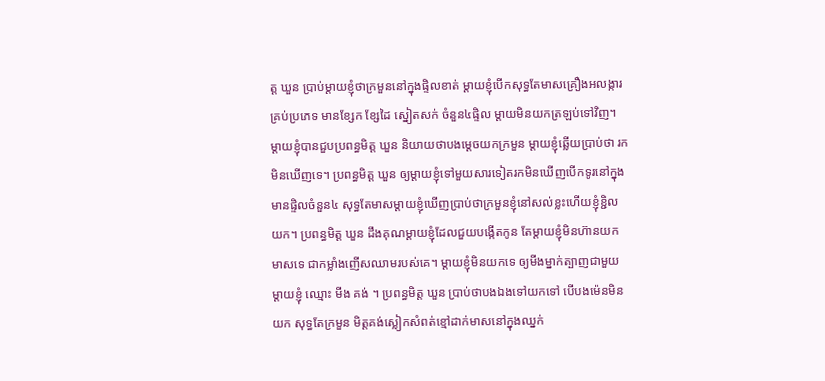ត្ត ឃួន ប្រាប់ម្ដាយខ្ញុំថាក្រមួននៅក្នុងផ្ទិលខាត់ ម្ដាយខ្ញុំបើកសុទ្ធតែមាសគ្រឿងអលង្ការគ្រប់ប្រភេទ មានខ្សែក ខ្សែដៃ ស្នៀតសក់ ចំនួន៤ផ្ទិល ម្ដាយមិនយកត្រឡប់ទៅវិញ។ ម្ដាយខ្ញុំបានជួបប្រពន្ធមិត្ត ឃួន និយាយថាបងម្ដេចយកក្រមួន ម្ដាយខ្ញុំឆ្លើយប្រាប់ថា រកមិនឃើញទេ។ ប្រពន្ធមិត្ត ឃួន ឲ្យម្ដាយខ្ញុំទៅមួយសារទៀតរកមិនឃើញបើកទូរនៅក្នុងមានផ្ទិលចំនួន៤ សុទ្ធតែមាសម្ដាយខ្ញុំឃើញប្រាប់ថាក្រមួនខ្ញុំនៅសល់ខ្លះហើយខ្ញុំខ្ជិលយក។ ប្រពន្ធមិត្ត ឃួន ដឹងគុណម្ដាយខ្ញុំដែលជួយបង្កើតកូន តែម្ដាយខ្ញុំមិនហ៊ានយកមាសទេ ជាកម្លាំងញើសឈាមរបស់គេ។ ម្ដាយខ្ញុំមិនយកទេ ឲ្យមីងម្នាក់ត្បាញជាមួយម្ដាយខ្ញុំ ឈ្មោះ មីង គង់ ។ ប្រពន្ធមិត្ត ឃួន ប្រាប់ថាបងឯងទៅយកទៅ បើបងម៉េនមិនយក សុទ្ធតែក្រមួន មិត្តគង់ស្លៀកសំពត់ខ្មៅដាក់មាសនៅក្នុងឈ្នក់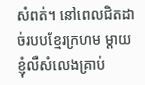សំពត់។ នៅពេលជិតដាច់របបខ្មែរក្រហម ម្ដាយខ្ញុំលឺសំលេងគ្រាប់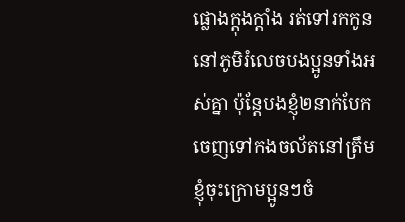ផ្លោងក្ដុងក្ដាំង រត់ទៅរកកូននៅភូមិរំលេចបងប្អូនទាំងអស់គ្នា ប៉ុន្តែបងខ្ញុំ២នាក់បែកចេញទៅកងចល័តនៅត្រឹមខ្ញុំចុះក្រោមប្អូនៗចំ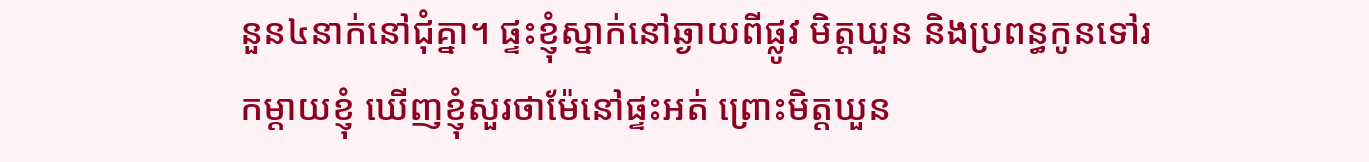នួន៤នាក់នៅជុំគ្នា។ ផ្ទះខ្ញុំស្នាក់នៅឆ្ងាយពីផ្លូវ មិត្តឃួន និងប្រពន្ធកូនទៅរកម្ដាយខ្ញុំ ឃើញខ្ញុំសួរថាម៉ែនៅផ្ទះអត់ ព្រោះមិត្តឃួន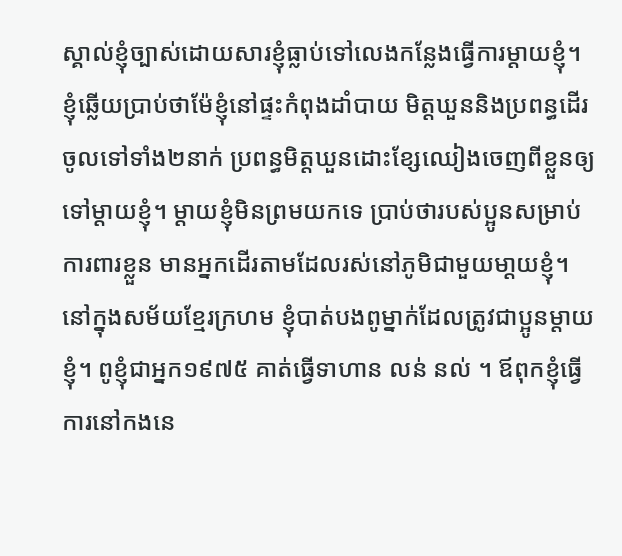ស្គាល់ខ្ញុំច្បាស់ដោយសារខ្ញុំធ្លាប់ទៅលេងកន្លែងធ្វើការម្ដាយខ្ញុំ។ ខ្ញុំឆ្លើយប្រាប់ថាម៉ែខ្ញុំនៅផ្ទះកំពុងដាំបាយ មិត្តឃួននិងប្រពន្ធដើរចូលទៅទាំង២នាក់ ប្រពន្ធមិត្តឃួនដោះខ្សែឈៀងចេញពីខ្លួនឲ្យទៅម្ដាយខ្ញុំ។ ម្ដាយខ្ញុំមិនព្រមយកទេ ប្រាប់ថារបស់ប្អូនសម្រាប់ការពារខ្លួន មានអ្នកដើរតាមដែលរស់នៅភូមិជាមួយមា្ដយខ្ញុំ។
នៅក្នុងសម័យខ្មែរក្រហម ខ្ញុំបាត់បងពូម្នាក់ដែលត្រូវជាប្អូនម្ដាយខ្ញុំ។ ពូខ្ញុំជាអ្នក១៩៧៥ គាត់ធ្វើទាហាន លន់ នល់ ។ ឪពុកខ្ញុំធ្វើការនៅកងនេ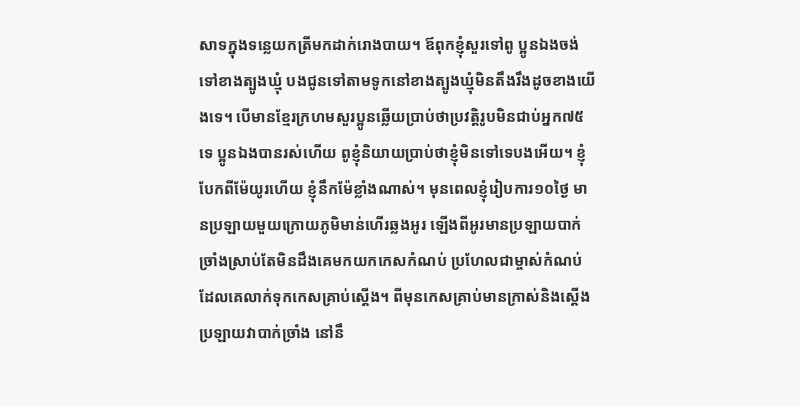សាទក្នុងទន្លេយកត្រីមកដាក់រោងបាយ។ ឪពុកខ្ញុំសួរទៅពូ ប្អូនឯងចង់ទៅខាងត្បូងឃ្មុំ បងជូនទៅតាមទូកនៅខាងត្បូងឃ្មុំមិនតឹងរឹងដូចខាងយើងទេ។ បើមានខ្មែរក្រហមសួរប្អូនឆ្លើយប្រាប់ថាប្រវត្តិរូបមិនជាប់អ្នក៧៥ទេ ប្អូនឯងបានរស់ហើយ ពូខ្ញុំនិយាយប្រាប់ថាខ្ញុំមិនទៅទេបងអើយ។ ខ្ញុំបែកពីម៉ែយូរហើយ ខ្ញុំនឹកម៉ែខ្លាំងណាស់។ មុនពេលខ្ញុំរៀបការ១០ថ្ងៃ មានប្រឡាយមួយក្រោយភូមិមាន់ហើរឆ្លងអូរ ឡើងពីអូរមានប្រឡាយបាក់ច្រាំងស្រាប់តែមិនដឹងគេមកយកកេសកំណប់ ប្រហែលជាម្ចាស់កំណប់ដែលគេលាក់ទុកកេសគ្រាប់ស្ដើង។ ពីមុនកេសគ្រាប់មានក្រាស់និងស្ដើង ប្រឡាយវាបាក់ច្រាំង នៅនឹ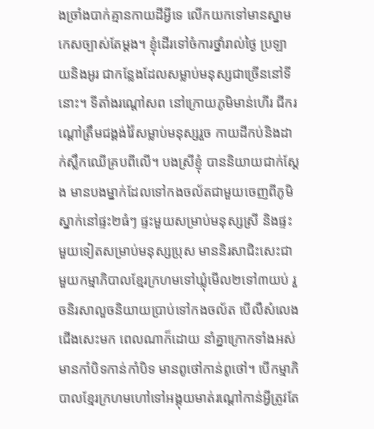ងច្រាំងបាក់គ្មានកាយដីអ្វីទេ លើកយកទៅមានស្នាមកេសច្បាស់តែម្ដង។ ខ្ញុំដើរទៅចំការថ្នាំរាល់ថ្ងៃ ប្រឡាយនិងអូរ ជាកន្លែងដែលសម្លាប់មនុស្សជាច្រើននៅទីនោះ។ ទីតាំងរណ្ដៅសព នៅក្រោយភូមិមាន់ហើរ ជីករណ្ដៅត្រឹមជង្គង់វ៉ៃសម្លាប់មនុស្សរួច កាយដីកប់និងដាក់ស្លឹកឈើគ្របពីលើ។ បងស្រីខ្ញុំ បាននិយាយជាក់ស្ដែង មានបងម្នាក់ដែលទៅកងចល័តជាមួយចេញពីភូមិ ស្នាក់នៅផ្ទះ២ធំៗ ផ្ទះមួយសម្រាប់មនុស្សស្រី និងផ្ទះមួយទៀតសម្រាប់មនុស្សប្រុស មាននិរសាជិះសេះជាមួយកម្មាភិបាលខ្មែរក្រហមទៅឃ្លុំមើល២ទៅ៣យប់ រួចនិរសាលួចនិយាយប្រាប់ទៅកងចល័ត បើលឺសំលេងជើងសេះមក ពេលណាក៏ដោយ នាំគ្នាក្រោកទាំងអស់មានកាំបិទកាន់កាំបិទ មានពូថៅកាន់ពូថៅ។ បើកម្មាភិបាលខ្មែរក្រហមហៅទៅអង្គុយមាត់រណ្ដៅកាន់អ្វីត្រូវតែ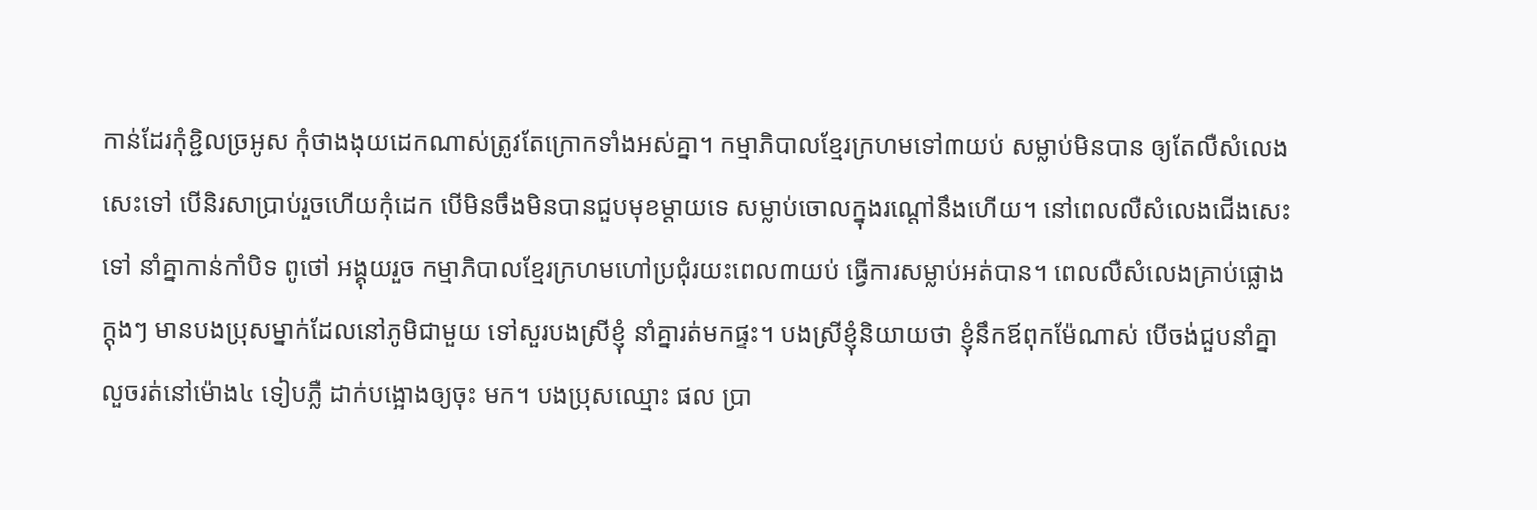កាន់ដែរកុំខ្ជិលច្រអូស កុំថាងងុយដេកណាស់ត្រូវតែក្រោកទាំងអស់គ្នា។ កម្មាភិបាលខ្មែរក្រហមទៅ៣យប់ សម្លាប់មិនបាន ឲ្យតែលឺសំលេងសេះទៅ បើនិរសាប្រាប់រួចហើយកុំដេក បើមិនចឹងមិនបានជួបមុខម្ដាយទេ សម្លាប់ចោលក្នុងរណ្ដៅនឹងហើយ។ នៅពេលលឺសំលេងជើងសេះទៅ នាំគ្នាកាន់កាំបិទ ពូថៅ អង្គុយរួច កម្មាភិបាលខ្មែរក្រហមហៅប្រជុំរយះពេល៣យប់ ធ្វើការសម្លាប់អត់បាន។ ពេលលឺសំលេងគ្រាប់ផ្លោងក្ដុងៗ មានបងប្រុសម្នាក់ដែលនៅភូមិជាមួយ ទៅសួរបងស្រីខ្ញុំ នាំគ្នារត់មកផ្ទះ។ បងស្រីខ្ញុំនិយាយថា ខ្ញុំនឹកឪពុកម៉ែណាស់ បើចង់ជួបនាំគ្នាលួចរត់នៅម៉ោង៤ ទៀបភ្លឺ ដាក់បង្អោងឲ្យចុះ មក។ បងប្រុសឈ្មោះ ផល ប្រា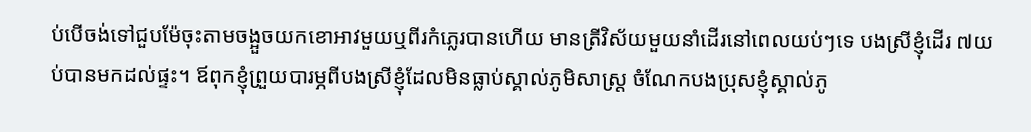ប់បើចង់ទៅជួបម៉ែចុះតាមចង្អួចយកខោអាវមួយឬពីរកំភ្លេរបានហើយ មានត្រីវិស័យមួយនាំដើរនៅពេលយប់ៗទេ បងស្រីខ្ញុំដើរ ៧យប់បានមកដល់ផ្ទះ។ ឪពុកខ្ញុំព្រួយបារម្ភពីបងស្រីខ្ញុំដែលមិនធ្លាប់ស្គាល់ភូមិសាស្រ្ត ចំណែកបងប្រុសខ្ញុំស្គាល់ភូ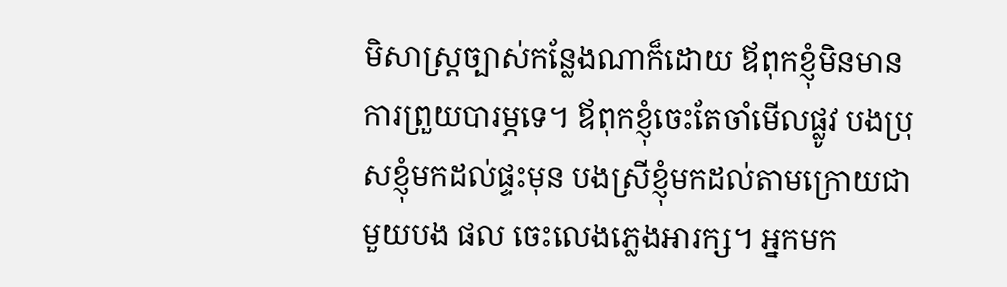មិសាស្រ្តច្បាស់កន្លែងណាក៏ដោយ ឪពុកខ្ញុំមិនមានការព្រួយបារម្ភទេ។ ឪពុកខ្ញុំចេះតែចាំមើលផ្លូវ បងប្រុសខ្ញុំមកដល់ផ្ទះមុន បងស្រីខ្ញុំមកដល់តាមក្រោយជាមួយបង ផល ចេះលេងភ្លេងអារក្ស។ អ្នកមក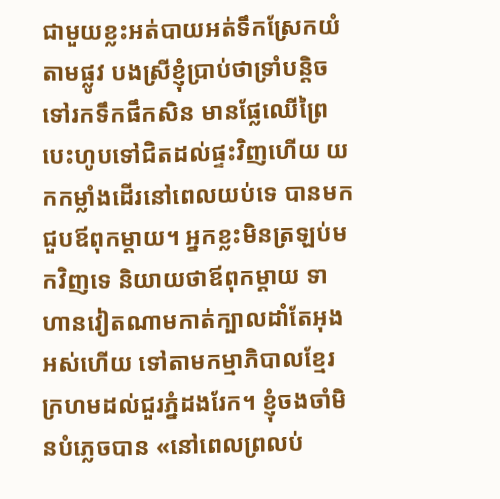ជាមួយខ្លះអត់បាយអត់ទឹកស្រែកយំតាមផ្លូវ បងស្រីខ្ញុំប្រាប់ថាទ្រាំបន្តិចទៅរកទឹកផឹកសិន មានផ្លែឈើព្រៃបេះហូបទៅជិតដល់ផ្ទះវិញហើយ យកកម្លាំងដើរនៅពេលយប់ទេ បានមកជួបឪពុកម្ដាយ។ អ្នកខ្លះមិនត្រឡប់មកវិញទេ និយាយថាឪពុកម្ដាយ ទាហានវៀតណាមកាត់ក្បាលដាំតែអុងអស់ហើយ ទៅតាមកម្មាភិបាលខ្មែរក្រហមដល់ជួរភ្នំដងរែក។ ខ្ញុំចងចាំមិនបំភ្លេចបាន «នៅពេលព្រលប់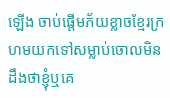ឡើង ចាប់ផ្ដើមភ័យខ្លាចខ្មែរក្រហមយកទៅសម្លាប់ចោលមិនដឹងថាខ្ញុំឬគេ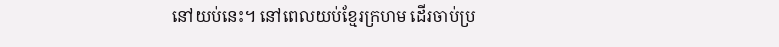នៅយប់នេះ។ នៅពេលយប់ខ្មែរក្រហម ដើរចាប់ប្រ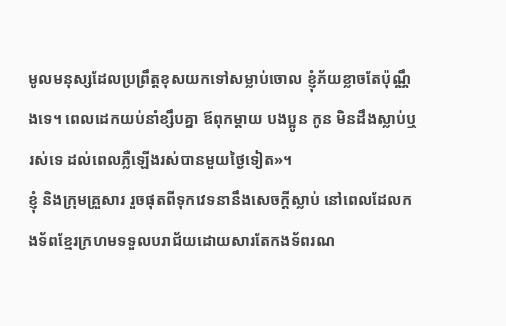មូលមនុស្សដែលប្រព្រឹត្តខុសយកទៅសម្លាប់ចោល ខ្ញុំភ័យខ្លាចតែប៉ុណ្ណឹងទេ។ ពេលដេកយប់នាំខ្សឹបគ្នា ឪពុកម្ដាយ បងប្អូន កូន មិនដឹងស្លាប់ឬរស់ទេ ដល់ពេលភ្លឺឡើងរស់បានមួយថ្ងៃទៀត»។
ខ្ញុំ និងក្រុមគ្រួសារ រួចផុតពីទុកវេទនានឹងសេចក្ដីស្លាប់ នៅពេលដែលកងទ័ពខ្មែរក្រហមទទួលបរាជ័យដោយសារតែកងទ័ពរណ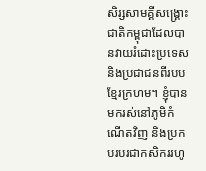សិរ្សសាមគ្គីសង្គ្រោះជាតិកម្ពុជាដែលបានវាយរំដោះប្រទេសនិងប្រជាជនពីរបបខ្មែរក្រហម។ ខ្ញុំបានមករស់នៅភូមិកំណើតវិញ និងប្រកបរបរជាកសិកររហូ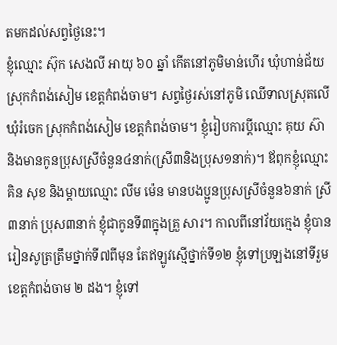តមកដល់សព្វថ្ងៃនេះ។
ខ្ញុំឈ្មោះ ស៊ុក សេងលី អាយុ ៦០ ឆ្នាំ កើតនៅភូមិមាន់ហើរ ឃុំហាន់ជ័យ ស្រុកកំពង់សៀម ខេត្តកំពង់ចាម។ សព្វថ្ងៃរស់នៅភូមិ ឈើទាលស្រុតលើ ឃុំរំចេក ស្រុកកំពង់សៀម ខេត្តកំពង់ចាម។ ខ្ញុំរៀបការប្ដីឈ្មោះ គុយ ស៊ា និងមានកូនប្រុសស្រីចំនួន៤នាក់(ស្រី៣និងប្រុស១នាក់)។ ឪពុកខ្ញុំឈ្មោះ គិន សុខ និងម្ដាយឈ្មោះ លីម ម៉េន មានបងប្អូនប្រុសស្រីចំនួន៦នាក់ ស្រី៣នាក់ ប្រុស៣នាក់ ខ្ញុំជាកូនទី៣ក្នុងគ្រួ សារ។ កាលពីនៅវ័យក្មេង ខ្ញុំបានរៀនសូត្រត្រឹមថ្នាក់ទី៧ពីមុន តែឥឡូវស្មើថ្នាក់ទី១២ ខ្ញុំទៅប្រឡងនៅទីរួមខេត្តកំពង់ចាម ២ ដង។ ខ្ញុំទៅ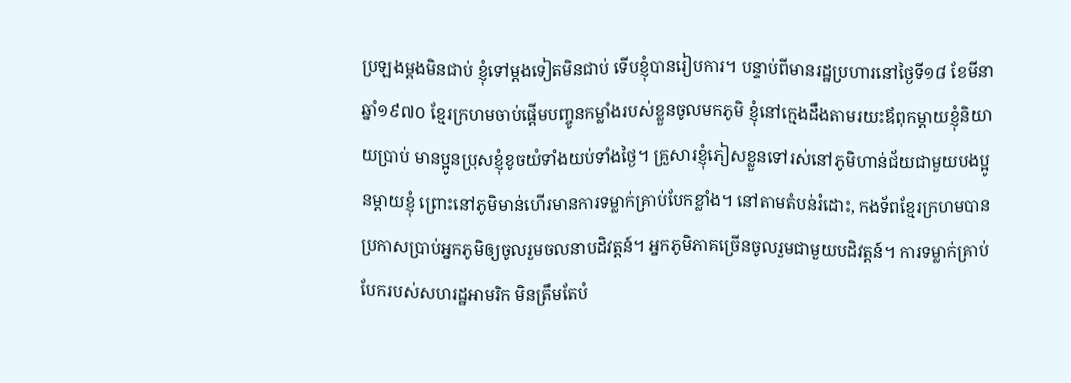ប្រឡងម្ដងមិនជាប់ ខ្ញុំទៅម្ដងទៀតមិនជាប់ ទើបខ្ញុំបានរៀបការ។ បន្ទាប់ពីមានរដ្ឋប្រហារនៅថ្ងៃទី១៨ ខែមីនា ឆ្នាំ១៩៧០ ខ្មែរក្រហមចាប់ផ្ដើមបញ្ចូនកម្លាំងរបស់ខ្លួនចូលមកភូមិ ខ្ញុំនៅក្មេងដឹងតាមរយះឪពុកម្ដាយខ្ញុំនិយាយប្រាប់ មានប្អូនប្រុសខ្ញុំខូចយំទាំងយប់ទាំងថ្ងៃ។ គ្រួសារខ្ញុំភៀសខ្លួនទៅរស់នៅភូមិហាន់ជ័យជាមួយបងប្អូនម្ដាយខ្ញុំ ព្រោះនៅភូមិមាន់ហើរមានការទម្លាក់គ្រាប់បែកខ្លាំង។ នៅតាមតំបន់រំដោះ, កងទ័ពខ្មែរក្រហមបានប្រកាសប្រាប់អ្នកភូមិឲ្យចូលរួមចលនាបដិវត្តន៍។ អ្នកភូមិភាគច្រើនចូលរួមជាមួយបដិវត្តន៍។ ការទម្លាក់គ្រាប់បែករបស់សហរដ្ឋអាមរិក មិនត្រឹមតែបំ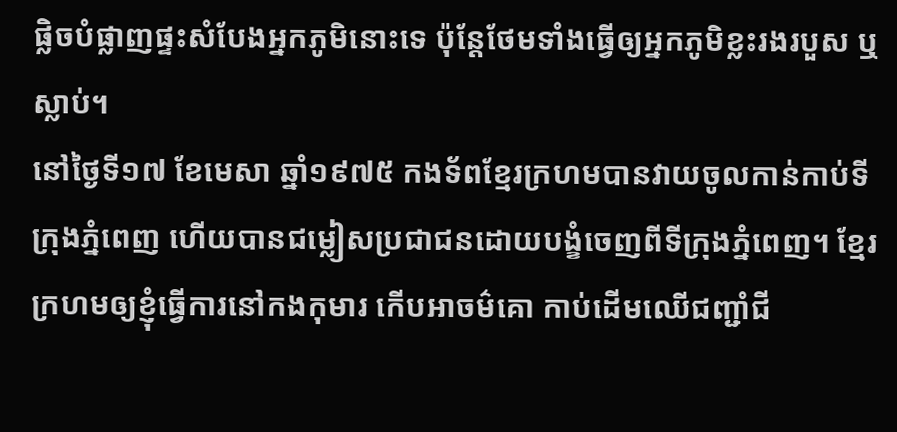ផ្លិចបំផ្លាញផ្ទះសំបែងអ្នកភូមិនោះទេ ប៉ុន្តែថែមទាំងធ្វើឲ្យអ្នកភូមិខ្លះរងរបួស ឬស្លាប់។
នៅថ្ងៃទី១៧ ខែមេសា ឆ្នាំ១៩៧៥ កងទ័ពខ្មែរក្រហមបានវាយចូលកាន់កាប់ទីក្រុងភ្នំពេញ ហើយបានជម្លៀសប្រជាជនដោយបង្ខំចេញពីទីក្រុងភ្នំពេញ។ ខ្មែរក្រហមឲ្យខ្ញុំធ្វើការនៅកងកុមារ កើបអាចម៌គោ កាប់ដើមឈើជញ្ជាំជី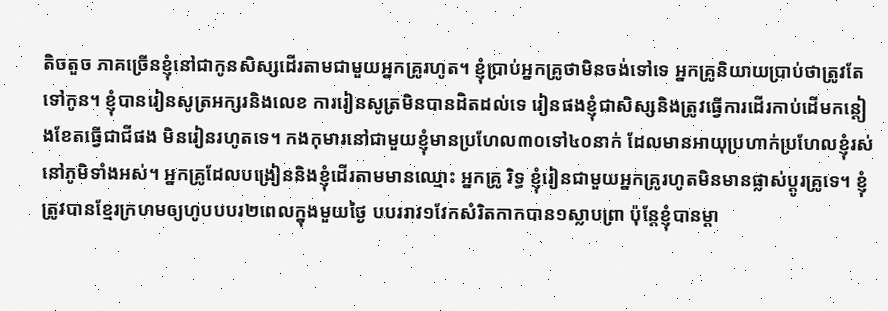តិចតួច ភាគច្រើនខ្ញុំនៅជាកូនសិស្សដើរតាមជាមួយអ្នកគ្រូរហូត។ ខ្ញុំប្រាប់អ្នកគ្រូថាមិនចង់ទៅទេ អ្នកគ្រូនិយាយប្រាប់ថាត្រូវតែទៅកូន។ ខ្ញុំបានរៀនសូត្រអក្សរនិងលេខ ការរៀនសូត្រមិនបានដិតដល់ទេ រៀនផងខ្ញុំជាសិស្សនិងត្រូវធ្វើការដើរកាប់ដើមកន្ដៀងខែតធ្វើជាជីផង មិនរៀនរហូតទេ។ កងកុមារនៅជាមួយខ្ញុំមានប្រហែល៣០ទៅ៤០នាក់ ដែលមានអាយុប្រហាក់ប្រហែលខ្ញុំរស់នៅភូមិទាំងអស់។ អ្នកគ្រូដែលបង្រៀននិងខ្ញុំដើរតាមមានឈ្មោះ អ្នកគ្រូ រិទ្ធ ខ្ញុំរៀនជាមួយអ្នកគ្រូរហូតមិនមានផ្លាស់ប្ដូរគ្រូទេ។ ខ្ញុំត្រូវបានខ្មែរក្រហមឲ្យហូបបបរ២ពេលក្នុងមួយថ្ងៃ បបររាវ១វែកសំរិតកាកបាន១ស្លាបព្រា ប៉ុន្ដែខ្ញុំបានម្ដា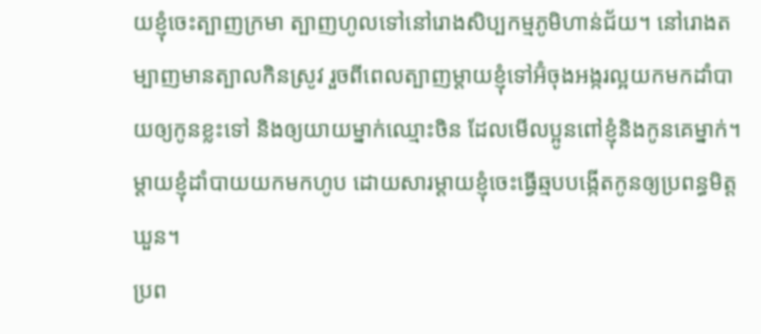យខ្ញុំចេះត្បាញក្រមា ត្បាញហូលទៅនៅរោងសិប្បកម្មភូមិហាន់ជ័យ។ នៅរោងតម្បាញមានត្បាលកិនស្រូវ រួចពីពេលត្បាញម្ដាយខ្ញុំទៅអ៊ំចុងអង្ករល្អយកមកដាំបាយឲ្យកូនខ្លះទៅ និងឲ្យយាយម្នាក់ឈ្មោះចិន ដែលមើលប្អូនពៅខ្ញុំនិងកូនគេម្នាក់។ ម្ដាយខ្ញុំដាំបាយយកមកហូប ដោយសារម្ដាយខ្ញុំចេះធ្វើឆ្មបបង្កើតកូនឲ្យប្រពន្ធមិត្ត ឃួន។
ប្រព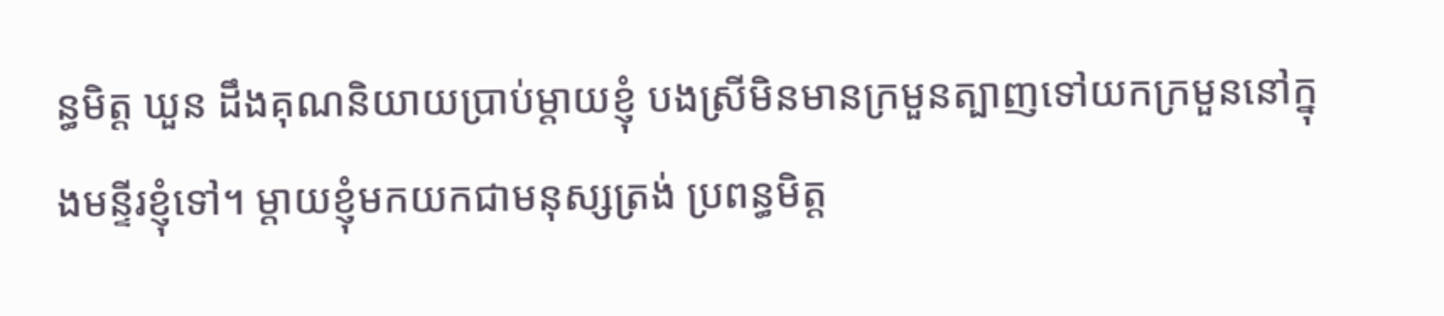ន្ធមិត្ត ឃួន ដឹងគុណនិយាយប្រាប់ម្ដាយខ្ញុំ បងស្រីមិនមានក្រមួនត្បាញទៅយកក្រមួននៅក្នុងមន្ទីរខ្ញុំទៅ។ ម្ដាយខ្ញុំមកយកជាមនុស្សត្រង់ ប្រពន្ធមិត្ត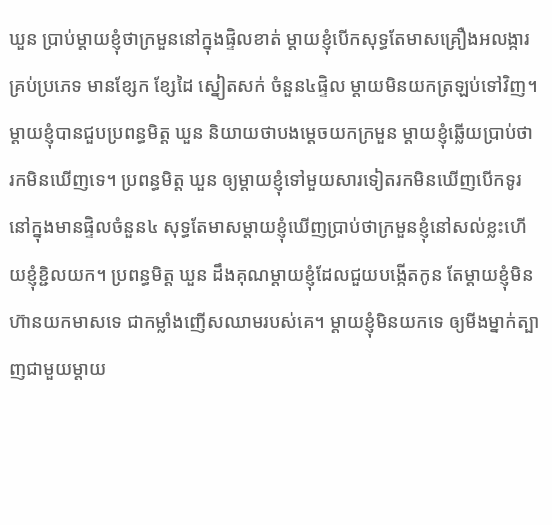ឃួន ប្រាប់ម្ដាយខ្ញុំថាក្រមួននៅក្នុងផ្ទិលខាត់ ម្ដាយខ្ញុំបើកសុទ្ធតែមាសគ្រឿងអលង្ការគ្រប់ប្រភេទ មានខ្សែក ខ្សែដៃ ស្នៀតសក់ ចំនួន៤ផ្ទិល ម្ដាយមិនយកត្រឡប់ទៅវិញ។ ម្ដាយខ្ញុំបានជួបប្រពន្ធមិត្ត ឃួន និយាយថាបងម្ដេចយកក្រមួន ម្ដាយខ្ញុំឆ្លើយប្រាប់ថា រកមិនឃើញទេ។ ប្រពន្ធមិត្ត ឃួន ឲ្យម្ដាយខ្ញុំទៅមួយសារទៀតរកមិនឃើញបើកទូរនៅក្នុងមានផ្ទិលចំនួន៤ សុទ្ធតែមាសម្ដាយខ្ញុំឃើញប្រាប់ថាក្រមួនខ្ញុំនៅសល់ខ្លះហើយខ្ញុំខ្ជិលយក។ ប្រពន្ធមិត្ត ឃួន ដឹងគុណម្ដាយខ្ញុំដែលជួយបង្កើតកូន តែម្ដាយខ្ញុំមិនហ៊ានយកមាសទេ ជាកម្លាំងញើសឈាមរបស់គេ។ ម្ដាយខ្ញុំមិនយកទេ ឲ្យមីងម្នាក់ត្បាញជាមួយម្ដាយ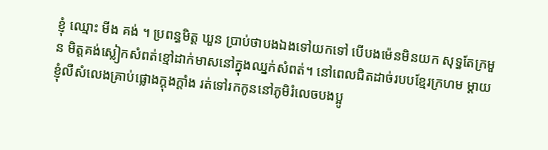ខ្ញុំ ឈ្មោះ មីង គង់ ។ ប្រពន្ធមិត្ត ឃួន ប្រាប់ថាបងឯងទៅយកទៅ បើបងម៉េនមិនយក សុទ្ធតែក្រមួន មិត្តគង់ស្លៀកសំពត់ខ្មៅដាក់មាសនៅក្នុងឈ្នក់សំពត់។ នៅពេលជិតដាច់របបខ្មែរក្រហម ម្ដាយខ្ញុំលឺសំលេងគ្រាប់ផ្លោងក្ដុងក្ដាំង រត់ទៅរកកូននៅភូមិរំលេចបងប្អូ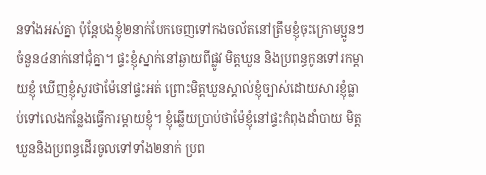នទាំងអស់គ្នា ប៉ុន្តែបងខ្ញុំ២នាក់បែកចេញទៅកងចល័តនៅត្រឹមខ្ញុំចុះក្រោមប្អូនៗចំនួន៤នាក់នៅជុំគ្នា។ ផ្ទះខ្ញុំស្នាក់នៅឆ្ងាយពីផ្លូវ មិត្តឃួន និងប្រពន្ធកូនទៅរកម្ដាយខ្ញុំ ឃើញខ្ញុំសួរថាម៉ែនៅផ្ទះអត់ ព្រោះមិត្តឃួនស្គាល់ខ្ញុំច្បាស់ដោយសារខ្ញុំធ្លាប់ទៅលេងកន្លែងធ្វើការម្ដាយខ្ញុំ។ ខ្ញុំឆ្លើយប្រាប់ថាម៉ែខ្ញុំនៅផ្ទះកំពុងដាំបាយ មិត្តឃួននិងប្រពន្ធដើរចូលទៅទាំង២នាក់ ប្រព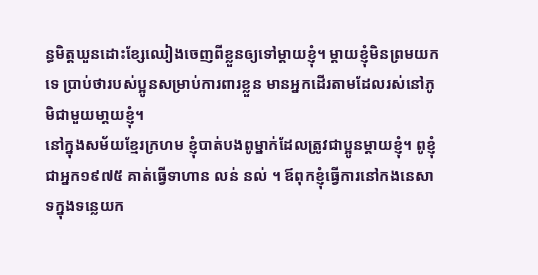ន្ធមិត្តឃួនដោះខ្សែឈៀងចេញពីខ្លួនឲ្យទៅម្ដាយខ្ញុំ។ ម្ដាយខ្ញុំមិនព្រមយកទេ ប្រាប់ថារបស់ប្អូនសម្រាប់ការពារខ្លួន មានអ្នកដើរតាមដែលរស់នៅភូមិជាមួយមា្ដយខ្ញុំ។
នៅក្នុងសម័យខ្មែរក្រហម ខ្ញុំបាត់បងពូម្នាក់ដែលត្រូវជាប្អូនម្ដាយខ្ញុំ។ ពូខ្ញុំជាអ្នក១៩៧៥ គាត់ធ្វើទាហាន លន់ នល់ ។ ឪពុកខ្ញុំធ្វើការនៅកងនេសាទក្នុងទន្លេយក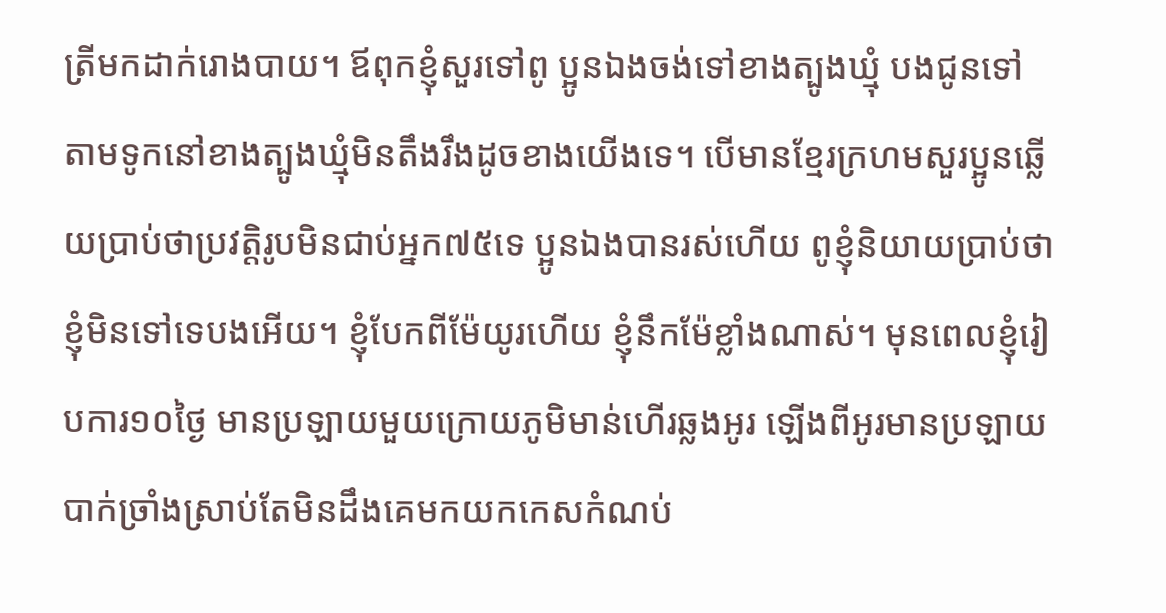ត្រីមកដាក់រោងបាយ។ ឪពុកខ្ញុំសួរទៅពូ ប្អូនឯងចង់ទៅខាងត្បូងឃ្មុំ បងជូនទៅតាមទូកនៅខាងត្បូងឃ្មុំមិនតឹងរឹងដូចខាងយើងទេ។ បើមានខ្មែរក្រហមសួរប្អូនឆ្លើយប្រាប់ថាប្រវត្តិរូបមិនជាប់អ្នក៧៥ទេ ប្អូនឯងបានរស់ហើយ ពូខ្ញុំនិយាយប្រាប់ថាខ្ញុំមិនទៅទេបងអើយ។ ខ្ញុំបែកពីម៉ែយូរហើយ ខ្ញុំនឹកម៉ែខ្លាំងណាស់។ មុនពេលខ្ញុំរៀបការ១០ថ្ងៃ មានប្រឡាយមួយក្រោយភូមិមាន់ហើរឆ្លងអូរ ឡើងពីអូរមានប្រឡាយបាក់ច្រាំងស្រាប់តែមិនដឹងគេមកយកកេសកំណប់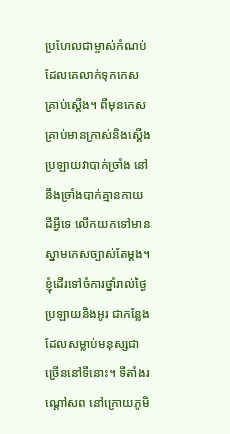ប្រហែលជាម្ចាស់កំណប់ដែលគេលាក់ទុកកេសគ្រាប់ស្ដើង។ ពីមុនកេសគ្រាប់មានក្រាស់និងស្ដើង ប្រឡាយវាបាក់ច្រាំង នៅនឹងច្រាំងបាក់គ្មានកាយដីអ្វីទេ លើកយកទៅមានស្នាមកេសច្បាស់តែម្ដង។ ខ្ញុំដើរទៅចំការថ្នាំរាល់ថ្ងៃ ប្រឡាយនិងអូរ ជាកន្លែងដែលសម្លាប់មនុស្សជាច្រើននៅទីនោះ។ ទីតាំងរណ្ដៅសព នៅក្រោយភូមិ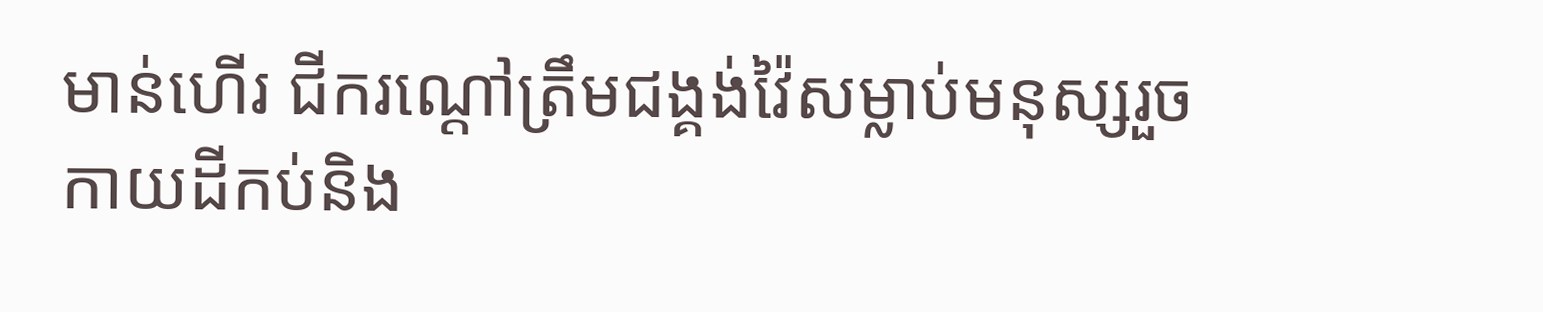មាន់ហើរ ជីករណ្ដៅត្រឹមជង្គង់វ៉ៃសម្លាប់មនុស្សរួច កាយដីកប់និង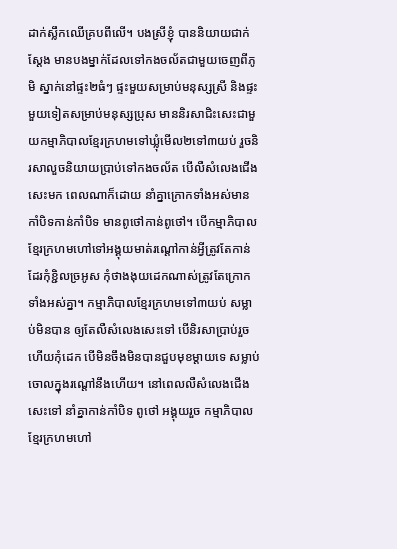ដាក់ស្លឹកឈើគ្របពីលើ។ បងស្រីខ្ញុំ បាននិយាយជាក់ស្ដែង មានបងម្នាក់ដែលទៅកងចល័តជាមួយចេញពីភូមិ ស្នាក់នៅផ្ទះ២ធំៗ ផ្ទះមួយសម្រាប់មនុស្សស្រី និងផ្ទះមួយទៀតសម្រាប់មនុស្សប្រុស មាននិរសាជិះសេះជាមួយកម្មាភិបាលខ្មែរក្រហមទៅឃ្លុំមើល២ទៅ៣យប់ រួចនិរសាលួចនិយាយប្រាប់ទៅកងចល័ត បើលឺសំលេងជើងសេះមក ពេលណាក៏ដោយ នាំគ្នាក្រោកទាំងអស់មានកាំបិទកាន់កាំបិទ មានពូថៅកាន់ពូថៅ។ បើកម្មាភិបាលខ្មែរក្រហមហៅទៅអង្គុយមាត់រណ្ដៅកាន់អ្វីត្រូវតែកាន់ដែរកុំខ្ជិលច្រអូស កុំថាងងុយដេកណាស់ត្រូវតែក្រោកទាំងអស់គ្នា។ កម្មាភិបាលខ្មែរក្រហមទៅ៣យប់ សម្លាប់មិនបាន ឲ្យតែលឺសំលេងសេះទៅ បើនិរសាប្រាប់រួចហើយកុំដេក បើមិនចឹងមិនបានជួបមុខម្ដាយទេ សម្លាប់ចោលក្នុងរណ្ដៅនឹងហើយ។ នៅពេលលឺសំលេងជើងសេះទៅ នាំគ្នាកាន់កាំបិទ ពូថៅ អង្គុយរួច កម្មាភិបាលខ្មែរក្រហមហៅ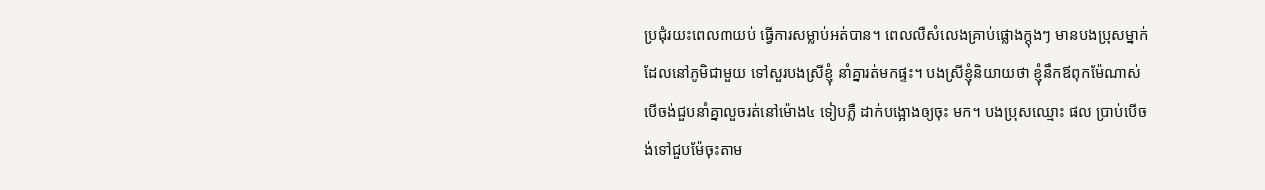ប្រជុំរយះពេល៣យប់ ធ្វើការសម្លាប់អត់បាន។ ពេលលឺសំលេងគ្រាប់ផ្លោងក្ដុងៗ មានបងប្រុសម្នាក់ដែលនៅភូមិជាមួយ ទៅសួរបងស្រីខ្ញុំ នាំគ្នារត់មកផ្ទះ។ បងស្រីខ្ញុំនិយាយថា ខ្ញុំនឹកឪពុកម៉ែណាស់ បើចង់ជួបនាំគ្នាលួចរត់នៅម៉ោង៤ ទៀបភ្លឺ ដាក់បង្អោងឲ្យចុះ មក។ បងប្រុសឈ្មោះ ផល ប្រាប់បើចង់ទៅជួបម៉ែចុះតាម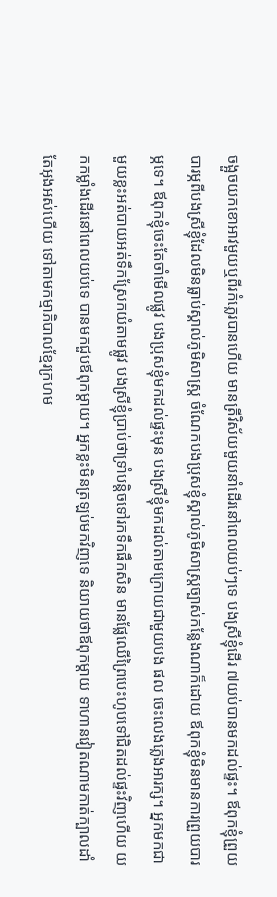ចង្អួចយកខោអាវមួយឬពីរកំភ្លេរបានហើយ មានត្រីវិស័យមួយនាំដើរនៅពេលយប់ៗទេ បងស្រីខ្ញុំដើរ ៧យប់បានមកដល់ផ្ទះ។ ឪពុកខ្ញុំព្រួយបារម្ភពីបងស្រីខ្ញុំដែលមិនធ្លាប់ស្គាល់ភូមិសាស្រ្ត ចំណែកបងប្រុសខ្ញុំស្គាល់ភូមិសាស្រ្តច្បាស់កន្លែងណាក៏ដោយ ឪពុកខ្ញុំមិនមានការព្រួយបារម្ភទេ។ ឪពុកខ្ញុំចេះតែចាំមើលផ្លូវ បងប្រុសខ្ញុំមកដល់ផ្ទះមុន បងស្រីខ្ញុំមកដល់តាមក្រោយជាមួយបង ផល ចេះលេងភ្លេងអារក្ស។ អ្នកមកជាមួយខ្លះអត់បាយអត់ទឹកស្រែកយំតាមផ្លូវ បងស្រីខ្ញុំប្រាប់ថាទ្រាំបន្តិចទៅរកទឹកផឹកសិន មានផ្លែឈើព្រៃបេះហូបទៅជិតដល់ផ្ទះវិញហើយ យកកម្លាំងដើរនៅពេលយប់ទេ បានមកជួបឪពុកម្ដាយ។ អ្នកខ្លះមិនត្រឡប់មកវិញទេ និយាយថាឪពុកម្ដាយ ទាហានវៀតណាមកាត់ក្បាលដាំតែអុងអស់ហើយ ទៅតាមកម្មាភិបាលខ្មែរក្រហម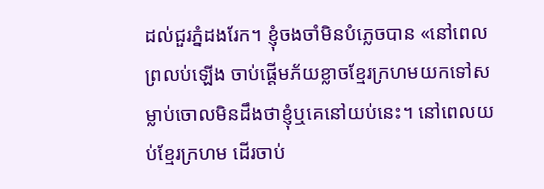ដល់ជួរភ្នំដងរែក។ ខ្ញុំចងចាំមិនបំភ្លេចបាន «នៅពេលព្រលប់ឡើង ចាប់ផ្ដើមភ័យខ្លាចខ្មែរក្រហមយកទៅសម្លាប់ចោលមិនដឹងថាខ្ញុំឬគេនៅយប់នេះ។ នៅពេលយប់ខ្មែរក្រហម ដើរចាប់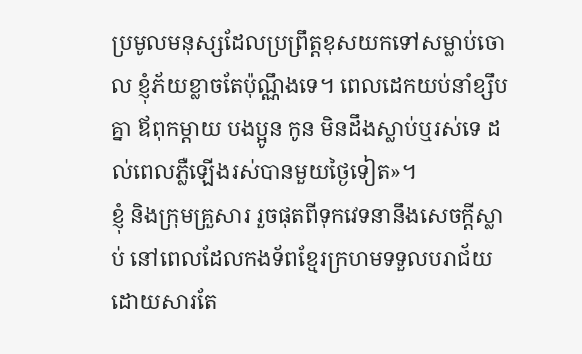ប្រមូលមនុស្សដែលប្រព្រឹត្តខុសយកទៅសម្លាប់ចោល ខ្ញុំភ័យខ្លាចតែប៉ុណ្ណឹងទេ។ ពេលដេកយប់នាំខ្សឹបគ្នា ឪពុកម្ដាយ បងប្អូន កូន មិនដឹងស្លាប់ឬរស់ទេ ដល់ពេលភ្លឺឡើងរស់បានមួយថ្ងៃទៀត»។
ខ្ញុំ និងក្រុមគ្រួសារ រួចផុតពីទុកវេទនានឹងសេចក្ដីស្លាប់ នៅពេលដែលកងទ័ពខ្មែរក្រហមទទួលបរាជ័យដោយសារតែ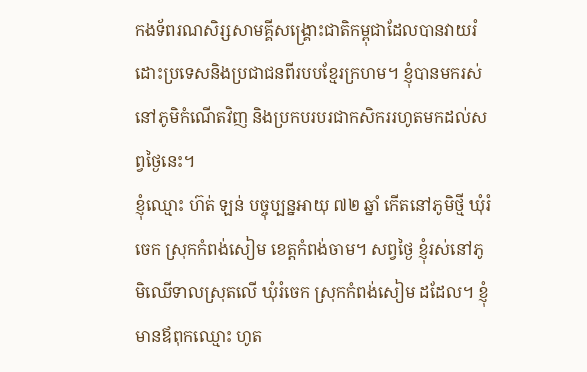កងទ័ពរណសិរ្សសាមគ្គីសង្គ្រោះជាតិកម្ពុជាដែលបានវាយរំដោះប្រទេសនិងប្រជាជនពីរបបខ្មែរក្រហម។ ខ្ញុំបានមករស់នៅភូមិកំណើតវិញ និងប្រកបរបរជាកសិកររហូតមកដល់សព្វថ្ងៃនេះ។
ខ្ញុំឈ្មោះ ហ៊ត់ ឡន់ បច្ចុប្បន្នអាយុ ៧២ ឆ្នាំ កើតនៅភូមិថ្មី ឃុំរំចេក ស្រុកកំពង់សៀម ខេត្តកំពង់ចាម។ សព្វថ្ងៃ ខ្ញុំរស់នៅភូមិឈើទាលស្រុតលើ ឃុំរំចេក ស្រុកកំពង់សៀម ដដែល។ ខ្ញុំមានឪពុកឈ្មោះ ហូត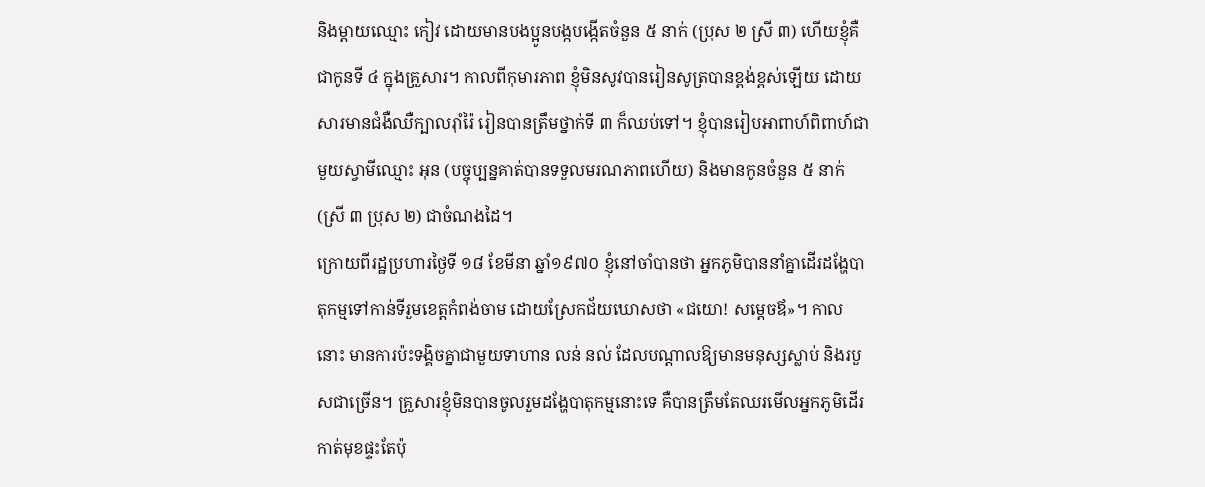និងម្ដាយឈ្មោះ កៀវ ដោយមានបងប្អូនបង្កបង្កើតចំនួន ៥ នាក់ (ប្រុស ២ ស្រី ៣) ហើយខ្ញុំគឺជាកូនទី ៤ ក្នុងគ្រួសារ។ កាលពីកុមារភាព ខ្ញុំមិនសូវបានរៀនសូត្របានខ្ពង់ខ្ពស់ឡើយ ដោយសារមានជំងឺឈឺក្បាលរ៉ាំរ៉ៃ រៀនបានត្រឹមថ្នាក់ទី ៣ ក៏ឈប់ទៅ។ ខ្ញុំបានរៀបអាពាហ៍ពិពាហ៍ជាមួយស្វាមីឈ្មោះ អុន (បច្ចុប្បន្នគាត់បានទទួលមរណភាពហើយ) និងមានកូនចំនួន ៥ នាក់ (ស្រី ៣ ប្រុស ២) ជាចំណងដៃ។
ក្រោយពីរដ្ឋប្រហារថ្ងៃទី ១៨ ខែមីនា ឆ្នាំ១៩៧០ ខ្ញុំនៅចាំបានថា អ្នកភូមិបាននាំគ្នាដើរដង្ហែបាតុកម្មទៅកាន់ទីរួមខេត្តកំពង់ចាម ដោយស្រែកជ័យឃោសថា «ជយោ! សម្ដេចឪ»។ កាលនោះ មានការប៉ះទង្គិចគ្នាជាមួយទាហាន លន់ នល់ ដែលបណ្តាលឱ្យមានមនុស្សស្លាប់ និងរបួសជាច្រើន។ គ្រួសារខ្ញុំមិនបានចូលរួមដង្ហែបាតុកម្មនោះទេ គឺបានត្រឹមតែឈរមើលអ្នកភូមិដើរកាត់មុខផ្ទះតែប៉ុ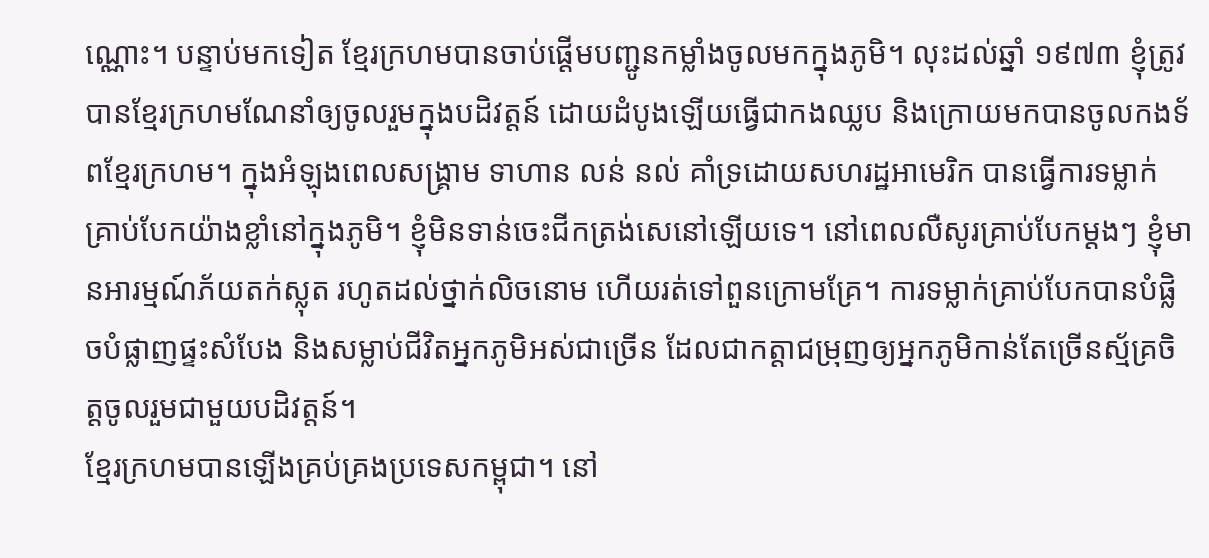ណ្ណោះ។ បន្ទាប់មកទៀត ខ្មែរក្រហមបានចាប់ផ្ដើមបញ្ជូនកម្លាំងចូលមកក្នុងភូមិ។ លុះដល់ឆ្នាំ ១៩៧៣ ខ្ញុំត្រូវបានខ្មែរក្រហមណែនាំឲ្យចូលរួមក្នុងបដិវត្តន៍ ដោយដំបូងឡើយធ្វើជាកងឈ្លប និងក្រោយមកបានចូលកងទ័ពខ្មែរក្រហម។ ក្នុងអំឡុងពេលសង្គ្រាម ទាហាន លន់ នល់ គាំទ្រដោយសហរដ្ឋអាមេរិក បានធ្វើការទម្លាក់គ្រាប់បែកយ៉ាងខ្លាំនៅក្នុងភូមិ។ ខ្ញុំមិនទាន់ចេះជីកត្រង់សេនៅឡើយទេ។ នៅពេលលឺសូរគ្រាប់បែកម្ដងៗ ខ្ញុំមានអារម្មណ៍ភ័យតក់ស្លុត រហូតដល់ថ្នាក់លិចនោម ហើយរត់ទៅពួនក្រោមគ្រែ។ ការទម្លាក់គ្រាប់បែកបានបំផ្លិចបំផ្លាញផ្ទះសំបែង និងសម្លាប់ជីវិតអ្នកភូមិអស់ជាច្រើន ដែលជាកត្តាជម្រុញឲ្យអ្នកភូមិកាន់តែច្រើនស្ម័គ្រចិត្តចូលរួមជាមួយបដិវត្តន៍។
ខ្មែរក្រហមបានឡើងគ្រប់គ្រងប្រទេសកម្ពុជា។ នៅ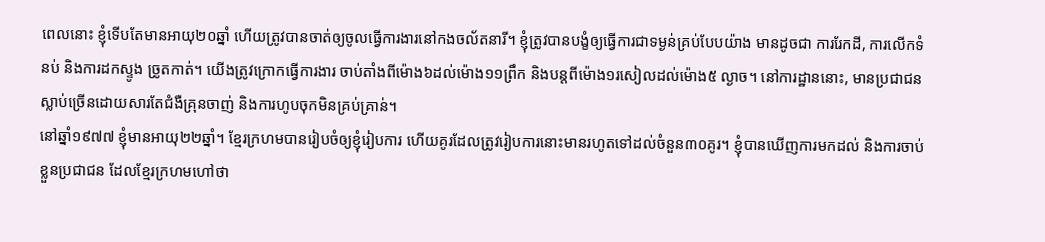ពេលនោះ ខ្ញុំទើបតែមានអាយុ២០ឆ្នាំ ហើយត្រូវបានចាត់ឲ្យចូលធ្វើការងារនៅកងចល័តនារី។ ខ្ញុំត្រូវបានបង្ខំឲ្យធ្វើការជាទម្ងន់គ្រប់បែបយ៉ាង មានដូចជា ការរែកដី, ការលើកទំនប់ និងការដកស្ទូង ច្រូតកាត់។ យើងត្រូវក្រោកធ្វើការងារ ចាប់តាំងពីម៉ោង៦ដល់ម៉ោង១១ព្រឹក និងបន្តពីម៉ោង១រសៀលដល់ម៉ោង៥ ល្ងាច។ នៅការដ្ឋាននោះ, មានប្រជាជនស្លាប់ច្រើនដោយសារតែជំងឺគ្រុនចាញ់ និងការហូបចុកមិនគ្រប់គ្រាន់។
នៅឆ្នាំ១៩៧៧ ខ្ញុំមានអាយុ២២ឆ្នាំ។ ខ្មែរក្រហមបានរៀបចំឲ្យខ្ញុំរៀបការ ហើយគូរដែលត្រូវរៀបការនោះមានរហូតទៅដល់ចំនួន៣០គូរ។ ខ្ញុំបានឃើញការមកដល់ និងការចាប់ខ្លួនប្រជាជន ដែលខ្មែរក្រហមហៅថា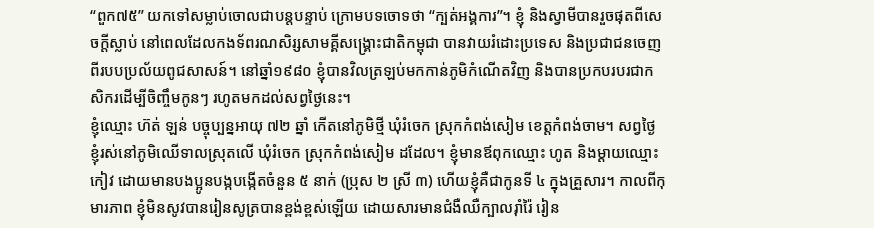“ពួក៧៥” យកទៅសម្លាប់ចោលជាបន្តបន្ទាប់ ក្រោមបទចោទថា “ក្បត់អង្គការ”។ ខ្ញុំ និងស្វាមីបានរួចផុតពីសេចក្ដីស្លាប់ នៅពេលដែលកងទ័ពរណសិរ្សសាមគ្គីសង្គ្រោះជាតិកម្ពុជា បានវាយរំដោះប្រទេស និងប្រជាជនចេញពីរបបប្រល័យពូជសាសន៍។ នៅឆ្នាំ១៩៨០ ខ្ញុំបានវិលត្រឡប់មកកាន់ភូមិកំណើតវិញ និងបានប្រកបរបរជាកសិករដើម្បីចិញ្ចឹមកូនៗ រហូតមកដល់សព្វថ្ងៃនេះ។
ខ្ញុំឈ្មោះ ហ៊ត់ ឡន់ បច្ចុប្បន្នអាយុ ៧២ ឆ្នាំ កើតនៅភូមិថ្មី ឃុំរំចេក ស្រុកកំពង់សៀម ខេត្តកំពង់ចាម។ សព្វថ្ងៃ ខ្ញុំរស់នៅភូមិឈើទាលស្រុតលើ ឃុំរំចេក ស្រុកកំពង់សៀម ដដែល។ ខ្ញុំមានឪពុកឈ្មោះ ហូត និងម្ដាយឈ្មោះ កៀវ ដោយមានបងប្អូនបង្កបង្កើតចំនួន ៥ នាក់ (ប្រុស ២ ស្រី ៣) ហើយខ្ញុំគឺជាកូនទី ៤ ក្នុងគ្រួសារ។ កាលពីកុមារភាព ខ្ញុំមិនសូវបានរៀនសូត្របានខ្ពង់ខ្ពស់ឡើយ ដោយសារមានជំងឺឈឺក្បាលរ៉ាំរ៉ៃ រៀន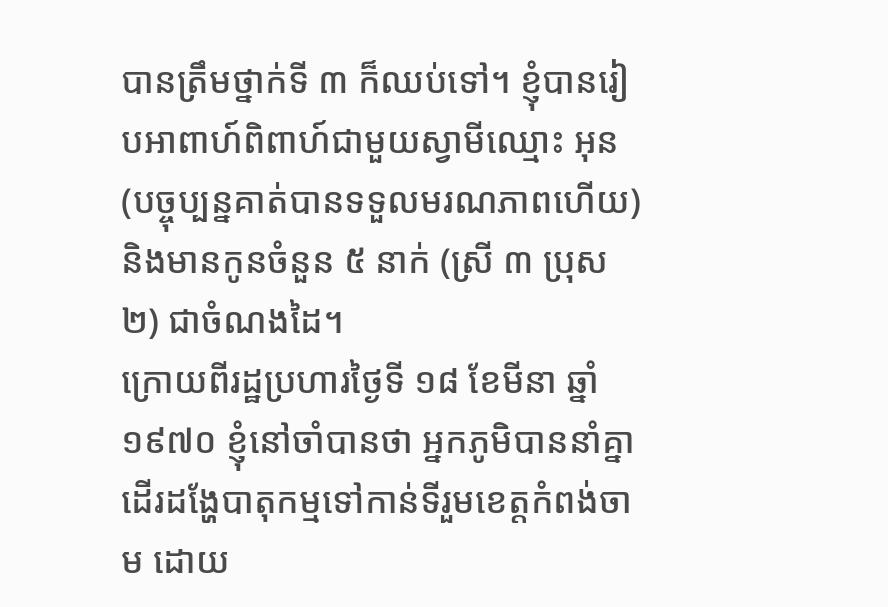បានត្រឹមថ្នាក់ទី ៣ ក៏ឈប់ទៅ។ ខ្ញុំបានរៀបអាពាហ៍ពិពាហ៍ជាមួយស្វាមីឈ្មោះ អុន (បច្ចុប្បន្នគាត់បានទទួលមរណភាពហើយ) និងមានកូនចំនួន ៥ នាក់ (ស្រី ៣ ប្រុស ២) ជាចំណងដៃ។
ក្រោយពីរដ្ឋប្រហារថ្ងៃទី ១៨ ខែមីនា ឆ្នាំ១៩៧០ ខ្ញុំនៅចាំបានថា អ្នកភូមិបាននាំគ្នាដើរដង្ហែបាតុកម្មទៅកាន់ទីរួមខេត្តកំពង់ចាម ដោយ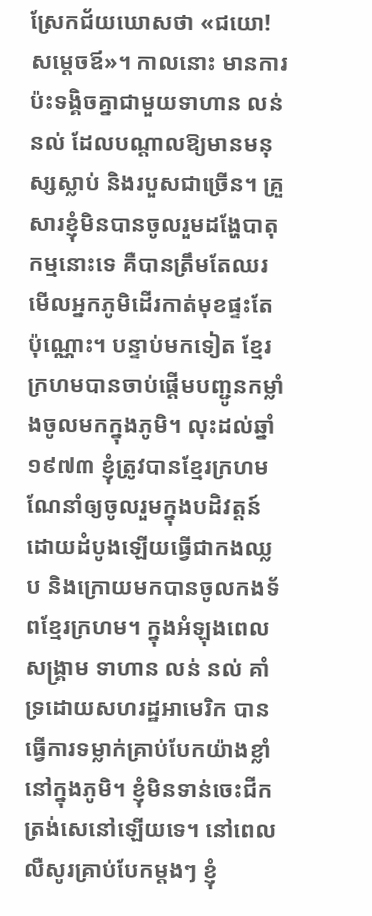ស្រែកជ័យឃោសថា «ជយោ! សម្ដេចឪ»។ កាលនោះ មានការប៉ះទង្គិចគ្នាជាមួយទាហាន លន់ នល់ ដែលបណ្តាលឱ្យមានមនុស្សស្លាប់ និងរបួសជាច្រើន។ គ្រួសារខ្ញុំមិនបានចូលរួមដង្ហែបាតុកម្មនោះទេ គឺបានត្រឹមតែឈរមើលអ្នកភូមិដើរកាត់មុខផ្ទះតែប៉ុណ្ណោះ។ បន្ទាប់មកទៀត ខ្មែរក្រហមបានចាប់ផ្ដើមបញ្ជូនកម្លាំងចូលមកក្នុងភូមិ។ លុះដល់ឆ្នាំ ១៩៧៣ ខ្ញុំត្រូវបានខ្មែរក្រហមណែនាំឲ្យចូលរួមក្នុងបដិវត្តន៍ ដោយដំបូងឡើយធ្វើជាកងឈ្លប និងក្រោយមកបានចូលកងទ័ពខ្មែរក្រហម។ ក្នុងអំឡុងពេលសង្គ្រាម ទាហាន លន់ នល់ គាំទ្រដោយសហរដ្ឋអាមេរិក បានធ្វើការទម្លាក់គ្រាប់បែកយ៉ាងខ្លាំនៅក្នុងភូមិ។ ខ្ញុំមិនទាន់ចេះជីកត្រង់សេនៅឡើយទេ។ នៅពេលលឺសូរគ្រាប់បែកម្ដងៗ ខ្ញុំ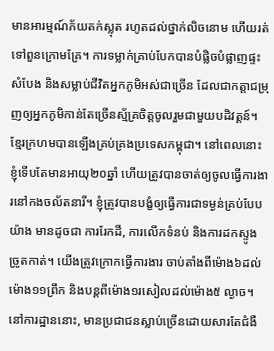មានអារម្មណ៍ភ័យតក់ស្លុត រហូតដល់ថ្នាក់លិចនោម ហើយរត់ទៅពួនក្រោមគ្រែ។ ការទម្លាក់គ្រាប់បែកបានបំផ្លិចបំផ្លាញផ្ទះសំបែង និងសម្លាប់ជីវិតអ្នកភូមិអស់ជាច្រើន ដែលជាកត្តាជម្រុញឲ្យអ្នកភូមិកាន់តែច្រើនស្ម័គ្រចិត្តចូលរួមជាមួយបដិវត្តន៍។
ខ្មែរក្រហមបានឡើងគ្រប់គ្រងប្រទេសកម្ពុជា។ នៅពេលនោះ ខ្ញុំទើបតែមានអាយុ២០ឆ្នាំ ហើយត្រូវបានចាត់ឲ្យចូលធ្វើការងារនៅកងចល័តនារី។ ខ្ញុំត្រូវបានបង្ខំឲ្យធ្វើការជាទម្ងន់គ្រប់បែបយ៉ាង មានដូចជា ការរែកដី, ការលើកទំនប់ និងការដកស្ទូង ច្រូតកាត់។ យើងត្រូវក្រោកធ្វើការងារ ចាប់តាំងពីម៉ោង៦ដល់ម៉ោង១១ព្រឹក និងបន្តពីម៉ោង១រសៀលដល់ម៉ោង៥ ល្ងាច។ នៅការដ្ឋាននោះ, មានប្រជាជនស្លាប់ច្រើនដោយសារតែជំងឺ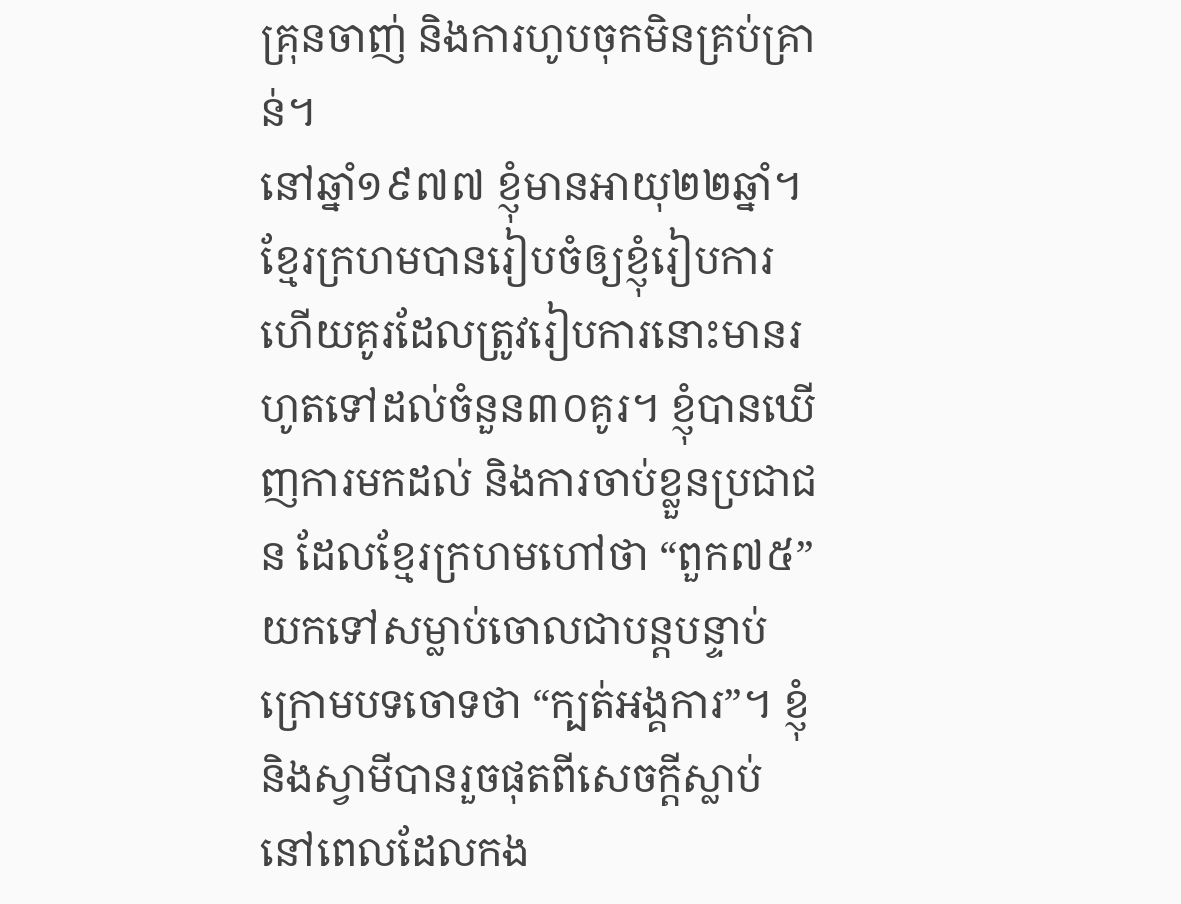គ្រុនចាញ់ និងការហូបចុកមិនគ្រប់គ្រាន់។
នៅឆ្នាំ១៩៧៧ ខ្ញុំមានអាយុ២២ឆ្នាំ។ ខ្មែរក្រហមបានរៀបចំឲ្យខ្ញុំរៀបការ ហើយគូរដែលត្រូវរៀបការនោះមានរហូតទៅដល់ចំនួន៣០គូរ។ ខ្ញុំបានឃើញការមកដល់ និងការចាប់ខ្លួនប្រជាជន ដែលខ្មែរក្រហមហៅថា “ពួក៧៥” យកទៅសម្លាប់ចោលជាបន្តបន្ទាប់ ក្រោមបទចោទថា “ក្បត់អង្គការ”។ ខ្ញុំ និងស្វាមីបានរួចផុតពីសេចក្ដីស្លាប់ នៅពេលដែលកង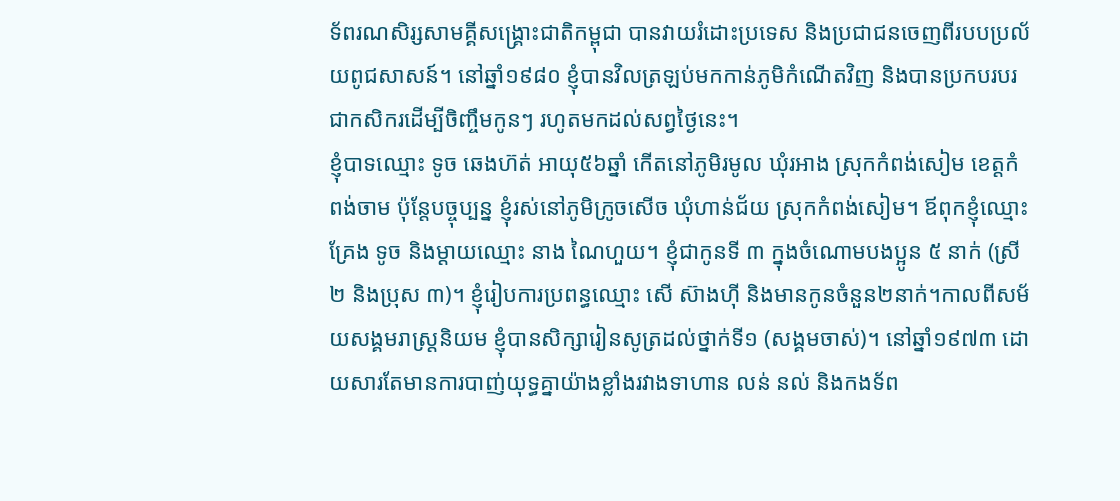ទ័ពរណសិរ្សសាមគ្គីសង្គ្រោះជាតិកម្ពុជា បានវាយរំដោះប្រទេស និងប្រជាជនចេញពីរបបប្រល័យពូជសាសន៍។ នៅឆ្នាំ១៩៨០ ខ្ញុំបានវិលត្រឡប់មកកាន់ភូមិកំណើតវិញ និងបានប្រកបរបរជាកសិករដើម្បីចិញ្ចឹមកូនៗ រហូតមកដល់សព្វថ្ងៃនេះ។
ខ្ញុំបាទឈ្មោះ ទូច ឆេងហ៊ត់ អាយុ៥៦ឆ្នាំ កើតនៅភូមិរមូល ឃុំរអាង ស្រុកកំពង់សៀម ខេត្តកំពង់ចាម ប៉ុន្តែបច្ចុប្បន្ន ខ្ញុំរស់នៅភូមិក្រូចសើច ឃុំហាន់ជ័យ ស្រុកកំពង់សៀម។ ឪពុកខ្ញុំឈ្មោះ គ្រែង ទូច និងម្ដាយឈ្មោះ នាង ណៃហួយ។ ខ្ញុំជាកូនទី ៣ ក្នុងចំណោមបងប្អូន ៥ នាក់ (ស្រី ២ និងប្រុស ៣)។ ខ្ញុំរៀបការប្រពន្ធឈ្មោះ សើ ស៊ាងហ៊ី និងមានកូនចំនួន២នាក់។កាលពីសម័យសង្គមរាស្ត្រនិយម ខ្ញុំបានសិក្សារៀនសូត្រដល់ថ្នាក់ទី១ (សង្គមចាស់)។ នៅឆ្នាំ១៩៧៣ ដោយសារតែមានការបាញ់យុទ្ធគ្នាយ៉ាងខ្លាំងរវាងទាហាន លន់ នល់ និងកងទ័ព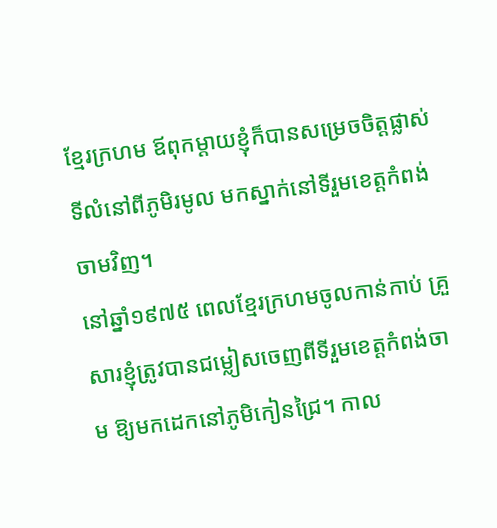ខ្មែរក្រហម ឪពុកម្ដាយខ្ញុំក៏បានសម្រេចចិត្តផ្លាស់ទីលំនៅពីភូមិរមូល មកស្នាក់នៅទីរួមខេត្តកំពង់ចាមវិញ។
នៅឆ្នាំ១៩៧៥ ពេលខ្មែរក្រហមចូលកាន់កាប់ គ្រួសារខ្ញុំត្រូវបានជម្លៀសចេញពីទីរួមខេត្តកំពង់ចាម ឱ្យមកដេកនៅភូមិកៀនជ្រៃ។ កាល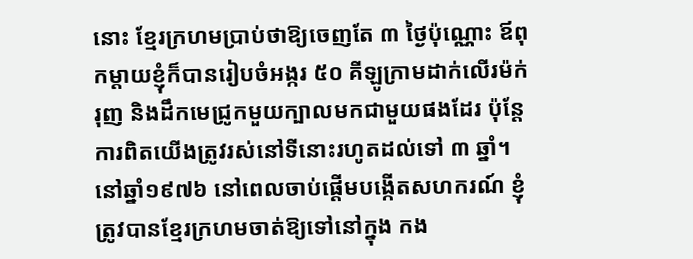នោះ ខ្មែរក្រហមប្រាប់ថាឱ្យចេញតែ ៣ ថ្ងៃប៉ុណ្ណោះ ឪពុកម្ដាយខ្ញុំក៏បានរៀបចំអង្ករ ៥០ គីឡូក្រាមដាក់លើរម៉ក់រុញ និងដឹកមេជ្រូកមួយក្បាលមកជាមួយផងដែរ ប៉ុន្តែការពិតយើងត្រូវរស់នៅទីនោះរហូតដល់ទៅ ៣ ឆ្នាំ។ នៅឆ្នាំ១៩៧៦ នៅពេលចាប់ផ្ដើមបង្កើតសហករណ៍ ខ្ញុំត្រូវបានខ្មែរក្រហមចាត់ឱ្យទៅនៅក្នុង កង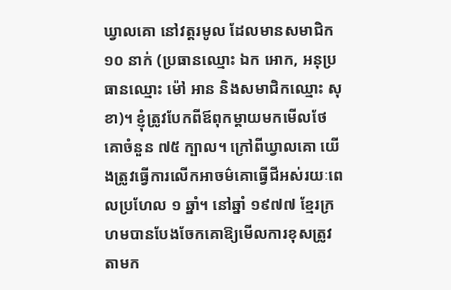ឃ្វាលគោ នៅវត្តរមូល ដែលមានសមាជិក ១០ នាក់ (ប្រធានឈ្មោះ ឯក អោក, អនុប្រធានឈ្មោះ ម៉ៅ អាន និងសមាជិកឈ្មោះ សុខា)។ ខ្ញុំត្រូវបែកពីឪពុកម្ដាយមកមើលថែគោចំនួន ៧៥ ក្បាល។ ក្រៅពីឃ្វាលគោ យើងត្រូវធ្វើការលើកអាចម៌គោធ្វើជីអស់រយៈពេលប្រហែល ១ ឆ្នាំ។ នៅឆ្នាំ ១៩៧៧ ខ្មែរក្រហមបានបែងចែកគោឱ្យមើលការខុសត្រូវតាមក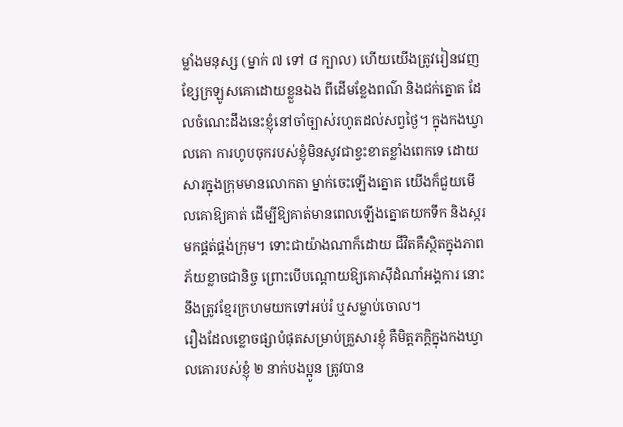ម្លាំងមនុស្ស (ម្នាក់ ៧ ទៅ ៨ ក្បាល) ហើយយើងត្រូវរៀនវេញខ្សែក្រឡូសគោដោយខ្លួនឯង ពីដើមខ្លែងពណ៌ និងជក់ត្នោត ដែលចំណេះដឹងនេះខ្ញុំនៅចាំច្បាស់រហូតដល់សព្វថ្ងៃ។ ក្នុងកងឃ្វាលគោ ការហូបចុករបស់ខ្ញុំមិនសូវជាខ្វះខាតខ្លាំងពេកទេ ដោយសារក្នុងក្រុមមានលោកតា ម្នាក់ចេះឡើងត្នោត យើងក៏ជួយមើលគោឱ្យគាត់ ដើម្បីឱ្យគាត់មានពេលឡើងត្នោតយកទឹក និងស្ករមកផ្គត់ផ្គង់ក្រុម។ ទោះជាយ៉ាងណាក៏ដោយ ជីវិតគឺស្ថិតក្នុងភាពភ័យខ្លាចជានិច្ច ព្រោះបើបណ្ដោយឱ្យគោស៊ីដំណាំអង្គការ នោះនឹងត្រូវខ្មែរក្រហមយកទៅអប់រំ ឬសម្លាប់ចោល។
រឿងដែលខ្លោចផ្សាបំផុតសម្រាប់គ្រួសារខ្ញុំ គឺមិត្តភក្តិក្នុងកងឃ្វាលគោរបស់ខ្ញុំ ២ នាក់បងប្អូន ត្រូវបាន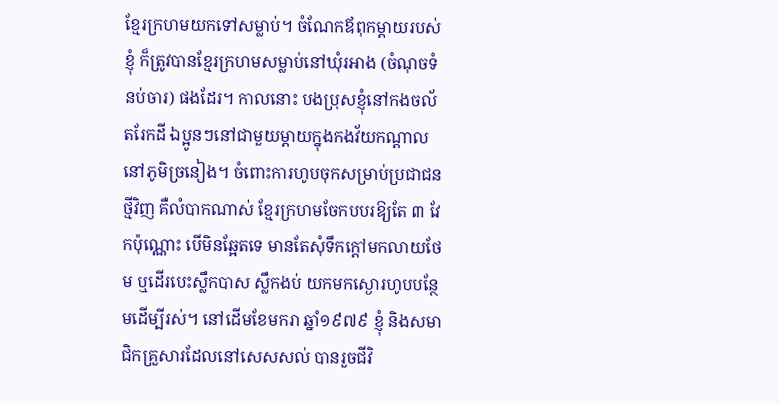ខ្មែរក្រហមយកទៅសម្លាប់។ ចំណែកឪពុកម្ដាយរបស់ខ្ញុំ ក៏ត្រូវបានខ្មែរក្រហមសម្លាប់នៅឃុំរអាង (ចំណុចទំនប់ចារ) ផងដែរ។ កាលនោះ បងប្រុសខ្ញុំនៅកងចល័តរែកដី ឯប្អូនៗនៅជាមួយម្ដាយក្នុងកងវ័យកណ្ដាលនៅភូមិច្រនៀង។ ចំពោះការហូបចុកសម្រាប់ប្រជាជនថ្មីវិញ គឺលំបាកណាស់ ខ្មែរក្រហមចែកបបរឱ្យតែ ៣ វែកប៉ុណ្ណោះ បើមិនឆ្អែតទេ មានតែសុំទឹកក្ដៅមកលាយថែម ឬដើរបេះស្លឹកបាស ស្លឹកងប់ យកមកស្ងោរហូបបន្ថែមដើម្បីរស់។ នៅដើមខែមករា ឆ្នាំ១៩៧៩ ខ្ញុំ និងសមាជិកគ្រួសារដែលនៅសេសសល់ បានរួចជីវិ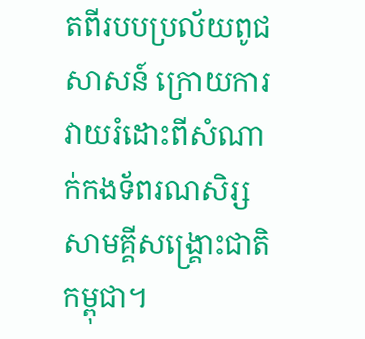តពីរបបប្រល័យពូជសាសន៍ ក្រោយការវាយរំដោះពីសំណាក់កងទ័ពរណសិរ្សសាមគ្គីសង្គ្រោះជាតិកម្ពុជា។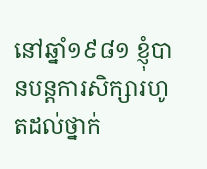នៅឆ្នាំ១៩៨១ ខ្ញុំបានបន្តការសិក្សារហូតដល់ថ្នាក់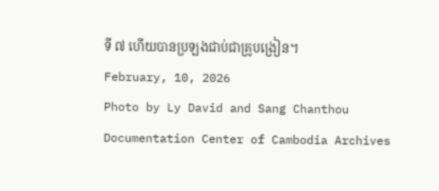ទី ៧ ហើយបានប្រឡងជាប់ជាគ្រូបង្រៀន។
February, 10, 2026
Photo by Ly David and Sang Chanthou
Documentation Center of Cambodia Archives